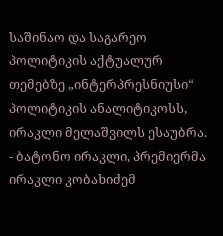საშინაო და საგარეო პოლიტიკის აქტუალურ თემებზე „ინტერპრესნიუსი“ პოლიტიკის ანალიტიკოსს, ირაკლი მელაშვილს ესაუბრა.
- ბატონო ირაკლი, პრემიერმა ირაკლი კობახიძემ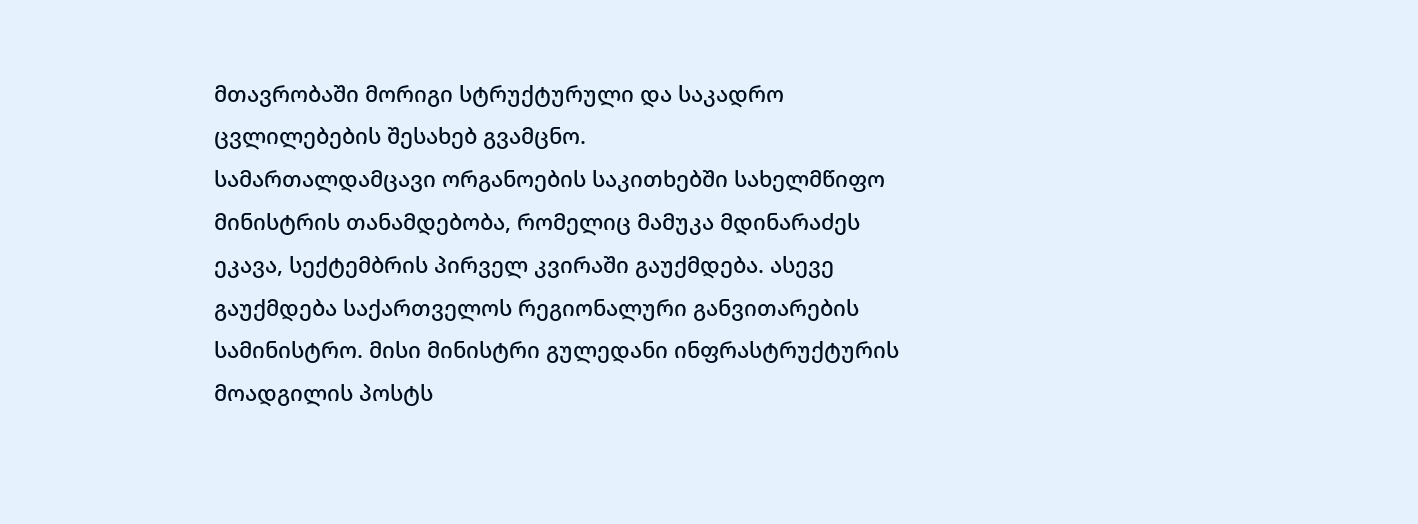მთავრობაში მორიგი სტრუქტურული და საკადრო ცვლილებების შესახებ გვამცნო.
სამართალდამცავი ორგანოების საკითხებში სახელმწიფო მინისტრის თანამდებობა, რომელიც მამუკა მდინარაძეს ეკავა, სექტემბრის პირველ კვირაში გაუქმდება. ასევე გაუქმდება საქართველოს რეგიონალური განვითარების სამინისტრო. მისი მინისტრი გულედანი ინფრასტრუქტურის მოადგილის პოსტს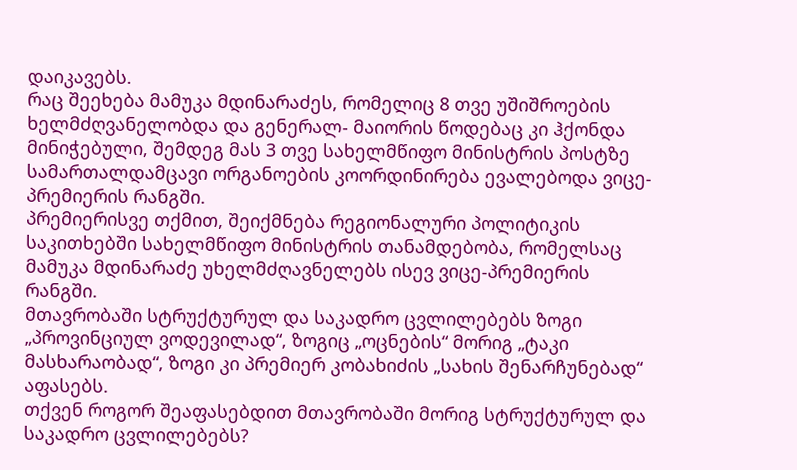დაიკავებს.
რაც შეეხება მამუკა მდინარაძეს, რომელიც 8 თვე უშიშროების ხელმძღვანელობდა და გენერალ- მაიორის წოდებაც კი ჰქონდა მინიჭებული, შემდეგ მას 3 თვე სახელმწიფო მინისტრის პოსტზე სამართალდამცავი ორგანოების კოორდინირება ევალებოდა ვიცე-პრემიერის რანგში.
პრემიერისვე თქმით, შეიქმნება რეგიონალური პოლიტიკის საკითხებში სახელმწიფო მინისტრის თანამდებობა, რომელსაც მამუკა მდინარაძე უხელმძღავნელებს ისევ ვიცე-პრემიერის რანგში.
მთავრობაში სტრუქტურულ და საკადრო ცვლილებებს ზოგი „პროვინციულ ვოდევილად“, ზოგიც „ოცნების“ მორიგ „ტაკი მასხარაობად“, ზოგი კი პრემიერ კობახიძის „სახის შენარჩუნებად“ აფასებს.
თქვენ როგორ შეაფასებდით მთავრობაში მორიგ სტრუქტურულ და საკადრო ცვლილებებს?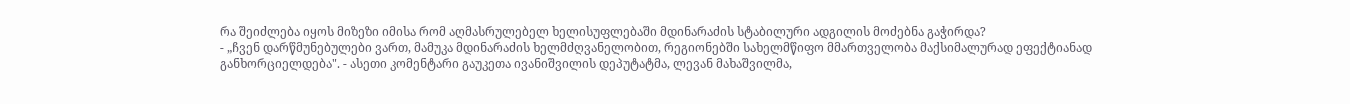რა შეიძლება იყოს მიზეზი იმისა რომ აღმასრულებელ ხელისუფლებაში მდინარაძის სტაბილური ადგილის მოძებნა გაჭირდა?
- „ჩვენ დარწმუნებულები ვართ, მამუკა მდინარაძის ხელმძღვანელობით, რეგიონებში სახელმწიფო მმართველობა მაქსიმალურად ეფექტიანად განხორციელდება". - ასეთი კომენტარი გაუკეთა ივანიშვილის დეპუტატმა, ლევან მახაშვილმა,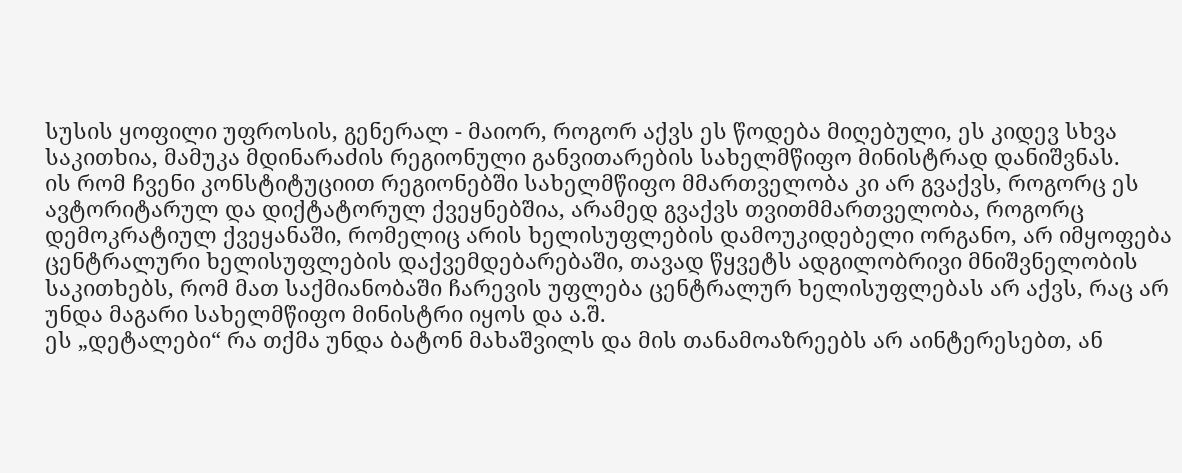სუსის ყოფილი უფროსის, გენერალ - მაიორ, როგორ აქვს ეს წოდება მიღებული, ეს კიდევ სხვა საკითხია, მამუკა მდინარაძის რეგიონული განვითარების სახელმწიფო მინისტრად დანიშვნას.
ის რომ ჩვენი კონსტიტუციით რეგიონებში სახელმწიფო მმართველობა კი არ გვაქვს, როგორც ეს ავტორიტარულ და დიქტატორულ ქვეყნებშია, არამედ გვაქვს თვითმმართველობა, როგორც დემოკრატიულ ქვეყანაში, რომელიც არის ხელისუფლების დამოუკიდებელი ორგანო, არ იმყოფება ცენტრალური ხელისუფლების დაქვემდებარებაში, თავად წყვეტს ადგილობრივი მნიშვნელობის საკითხებს, რომ მათ საქმიანობაში ჩარევის უფლება ცენტრალურ ხელისუფლებას არ აქვს, რაც არ უნდა მაგარი სახელმწიფო მინისტრი იყოს და ა.შ.
ეს „დეტალები“ რა თქმა უნდა ბატონ მახაშვილს და მის თანამოაზრეებს არ აინტერესებთ, ან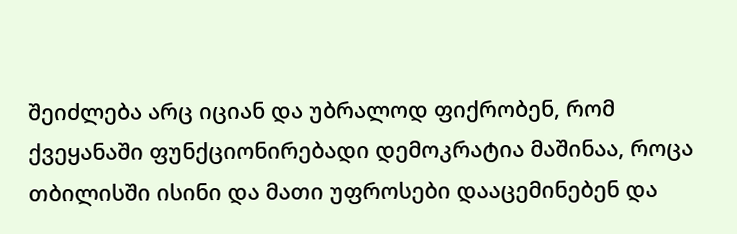შეიძლება არც იციან და უბრალოდ ფიქრობენ, რომ ქვეყანაში ფუნქციონირებადი დემოკრატია მაშინაა, როცა თბილისში ისინი და მათი უფროსები დააცემინებენ და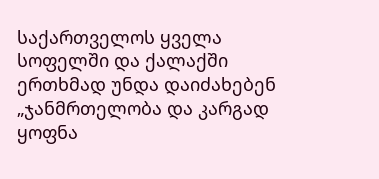საქართველოს ყველა სოფელში და ქალაქში ერთხმად უნდა დაიძახებენ „ჯანმრთელობა და კარგად ყოფნა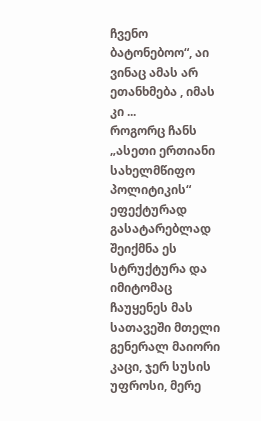ჩვენო ბატონებოო“, აი ვინაც ამას არ ეთანხმება , იმას კი ...
როგორც ჩანს „ასეთი ერთიანი სახელმწიფო პოლიტიკის“ ეფექტურად გასატარებლად შეიქმნა ეს სტრუქტურა და იმიტომაც ჩაუყენეს მას სათავეში მთელი გენერალ მაიორი კაცი, ჯერ სუსის უფროსი, მერე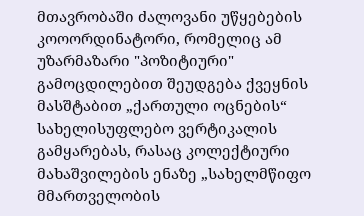მთავრობაში ძალოვანი უწყებების კოოორდინატორი, რომელიც ამ უზარმაზარი "პოზიტიური" გამოცდილებით შეუდგება ქვეყნის მასშტაბით „ქართული ოცნების“ სახელისუფლებო ვერტიკალის გამყარებას, რასაც კოლექტიური მახაშვილების ენაზე „სახელმწიფო მმართველობის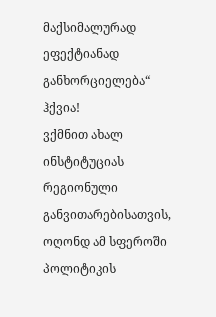მაქსიმალურად ეფექტიანად განხორციელება“ ჰქვია!
ვქმნით ახალ ინსტიტუციას რეგიონული განვითარებისათვის, ოღონდ ამ სფეროში პოლიტიკის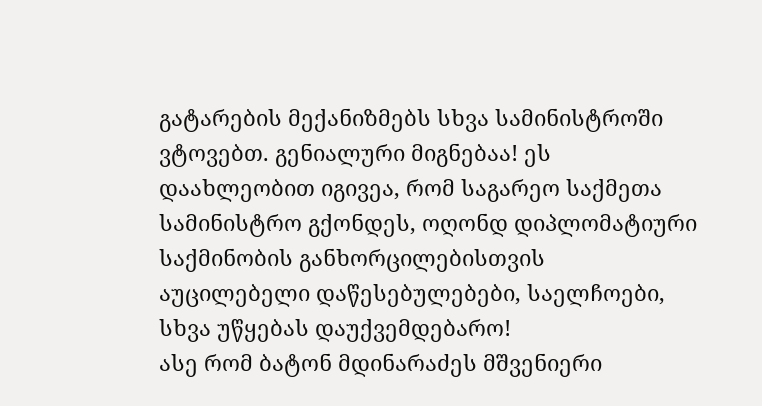გატარების მექანიზმებს სხვა სამინისტროში ვტოვებთ. გენიალური მიგნებაა! ეს დაახლეობით იგივეა, რომ საგარეო საქმეთა სამინისტრო გქონდეს, ოღონდ დიპლომატიური საქმინობის განხორცილებისთვის აუცილებელი დაწესებულებები, საელჩოები, სხვა უწყებას დაუქვემდებარო!
ასე რომ ბატონ მდინარაძეს მშვენიერი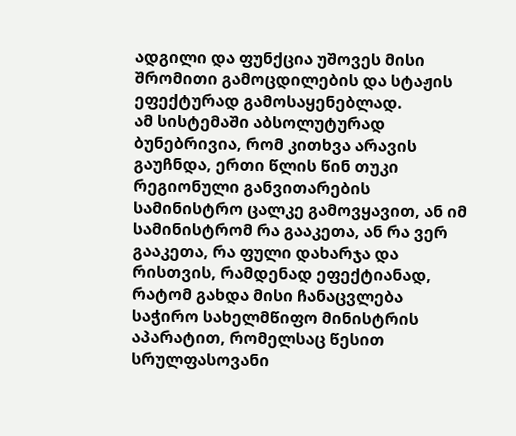ადგილი და ფუნქცია უშოვეს მისი შრომითი გამოცდილების და სტაჟის ეფექტურად გამოსაყენებლად.
ამ სისტემაში აბსოლუტურად ბუნებრივია, რომ კითხვა არავის გაუჩნდა, ერთი წლის წინ თუკი რეგიონული განვითარების სამინისტრო ცალკე გამოვყავით, ან იმ სამინისტრომ რა გააკეთა, ან რა ვერ გააკეთა, რა ფული დახარჯა და რისთვის, რამდენად ეფექტიანად, რატომ გახდა მისი ჩანაცვლება საჭირო სახელმწიფო მინისტრის აპარატით, რომელსაც წესით სრულფასოვანი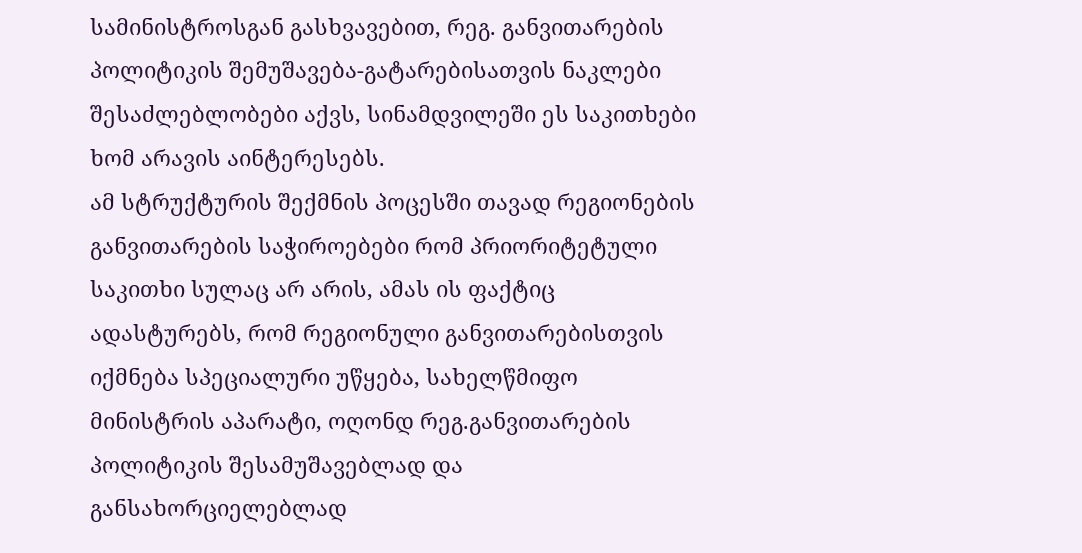სამინისტროსგან გასხვავებით, რეგ. განვითარების პოლიტიკის შემუშავება-გატარებისათვის ნაკლები შესაძლებლობები აქვს, სინამდვილეში ეს საკითხები ხომ არავის აინტერესებს.
ამ სტრუქტურის შექმნის პოცესში თავად რეგიონების განვითარების საჭიროებები რომ პრიორიტეტული საკითხი სულაც არ არის, ამას ის ფაქტიც ადასტურებს, რომ რეგიონული განვითარებისთვის იქმნება სპეციალური უწყება, სახელწმიფო მინისტრის აპარატი, ოღონდ რეგ.განვითარების პოლიტიკის შესამუშავებლად და განსახორციელებლად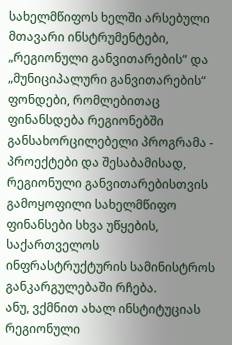სახელმწიფოს ხელში არსებული მთავარი ინსტრუმენტები, „რეგიონული განვითარების“ და „მუნიციპალური განვითარების“ ფონდები, რომლებითაც ფინანსდება რეგიონებში განსახორცილებელი პროგრამა - პროექტები და შესაბამისად, რეგიონული განვითარებისთვის გამოყოფილი სახელმწიფო ფინანსები სხვა უწყების, საქართველოს ინფრასტრუქტურის სამინისტროს განკარგულებაში რჩება.
ანუ, ვქმნით ახალ ინსტიტუციას რეგიონული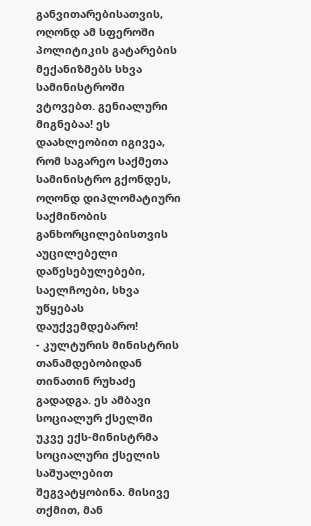განვითარებისათვის, ოღონდ ამ სფეროში პოლიტიკის გატარების მექანიზმებს სხვა სამინისტროში ვტოვებთ. გენიალური მიგნებაა! ეს დაახლეობით იგივეა, რომ საგარეო საქმეთა სამინისტრო გქონდეს, ოღონდ დიპლომატიური საქმინობის განხორცილებისთვის აუცილებელი დაწესებულებები, საელჩოები, სხვა უწყებას დაუქვემდებარო!
- კულტურის მინისტრის თანამდებობიდან თინათინ რუხაძე გადადგა. ეს ამბავი სოციალურ ქსელში უკვე ექს-მინისტრმა სოციალური ქსელის საშუალებით შეგვატყობინა. მისივე თქმით, მან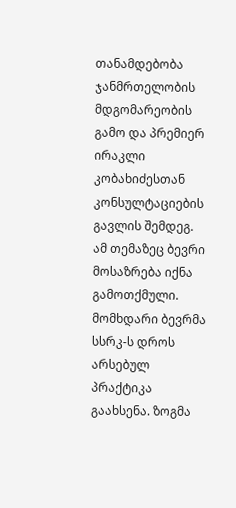თანამდებობა ჯანმრთელობის მდგომარეობის გამო და პრემიერ ირაკლი კობახიძესთან კონსულტაციების გავლის შემდეგ.
ამ თემაზეც ბევრი მოსაზრება იქნა გამოთქმული. მომხდარი ბევრმა სსრკ-ს დროს არსებულ პრაქტიკა გაახსენა. ზოგმა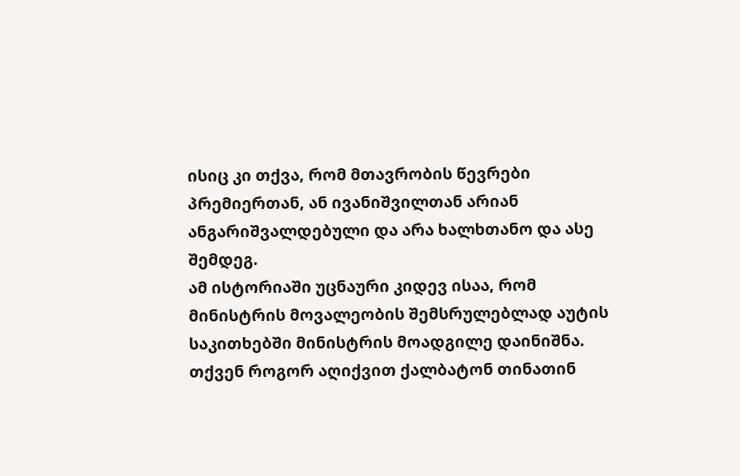ისიც კი თქვა, რომ მთავრობის წევრები პრემიერთან, ან ივანიშვილთან არიან ანგარიშვალდებული და არა ხალხთანო და ასე შემდეგ.
ამ ისტორიაში უცნაური კიდევ ისაა, რომ მინისტრის მოვალეობის შემსრულებლად აუტის საკითხებში მინისტრის მოადგილე დაინიშნა.
თქვენ როგორ აღიქვით ქალბატონ თინათინ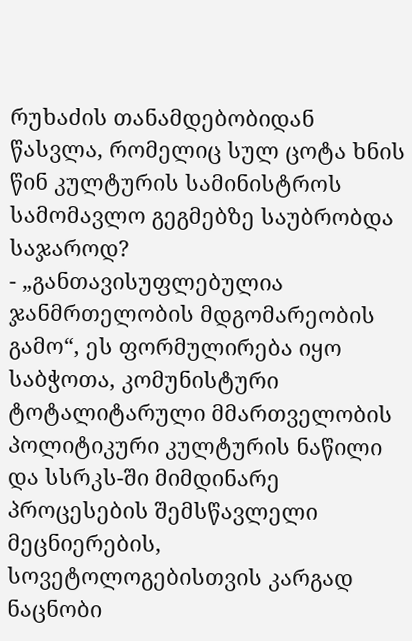რუხაძის თანამდებობიდან წასვლა, რომელიც სულ ცოტა ხნის წინ კულტურის სამინისტროს სამომავლო გეგმებზე საუბრობდა საჯაროდ?
- „განთავისუფლებულია ჯანმრთელობის მდგომარეობის გამო“, ეს ფორმულირება იყო საბჭოთა, კომუნისტური ტოტალიტარული მმართველობის პოლიტიკური კულტურის ნაწილი და სსრკს-ში მიმდინარე პროცესების შემსწავლელი მეცნიერების, სოვეტოლოგებისთვის კარგად ნაცნობი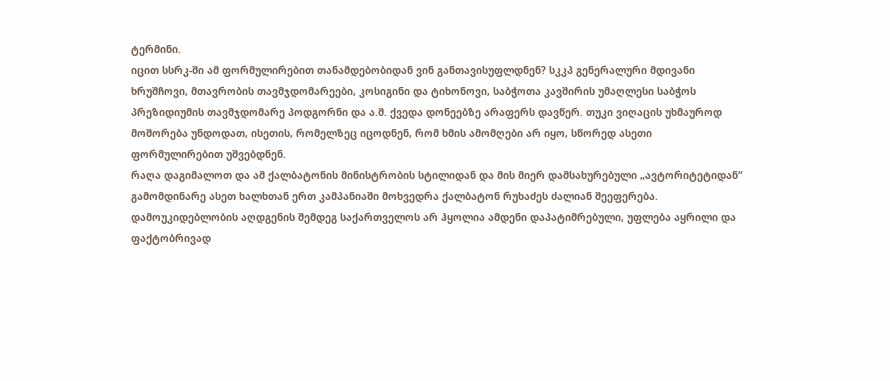ტერმინი.
იცით სსრკ-ში ამ ფორმულირებით თანამდებობიდან ვინ განთავისუფლდნენ? სკკპ გენერალური მდივანი ხრუშჩოვი, მთავრობის თავმჯდომარეები, კოსიგინი და ტიხონოვი, საბჭოთა კავშირის უმაღლესი საბჭოს პრეზიდიუმის თავმჯდომარე პოდგორნი და ა.შ. ქვედა დონეებზე არაფერს დავწერ. თუკი ვიღაცის უხმაუროდ მოშორება უნდოდათ, ისეთის, რომელზეც იცოდნენ, რომ ხმის ამომღები არ იყო, სწორედ ასეთი ფორმულირებით უშვებდნენ.
რაღა დაგიმალოთ და ამ ქალბატონის მინისტრობის სტილიდან და მის მიერ დამსახურებული „ავტორიტეტიდან“ გამომდინარე ასეთ ხალხთან ერთ კამპანიაში მოხვედრა ქალბატონ რუხაძეს ძალიან შეეფერება.
დამოუკიდებლობის აღდგენის შემდეგ საქართველოს არ ჰყოლია ამდენი დაპატიმრებული, უფლება აყრილი და ფაქტობრივად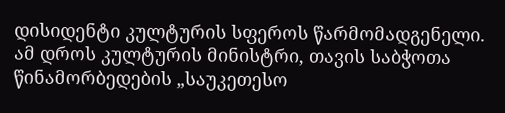დისიდენტი კულტურის სფეროს წარმომადგენელი. ამ დროს კულტურის მინისტრი, თავის საბჭოთა წინამორბედების „საუკეთესო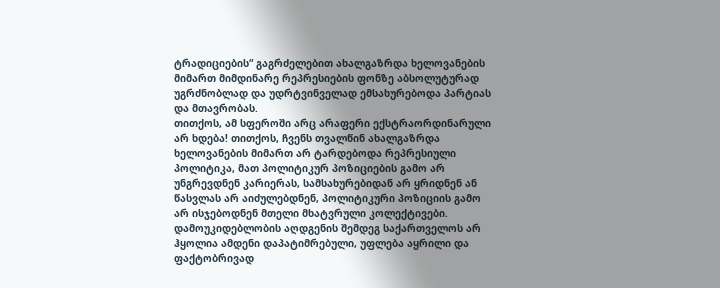ტრადიციების“ გაგრძელებით ახალგაზრდა ხელოვანების მიმართ მიმდინარე რეპრესიების ფონზე აბსოლუტურად უგრძნობლად და უდრტვინველად ემსახურებოდა პარტიას და მთავრობას.
თითქოს, ამ სფეროში არც არაფერი ექსტრაორდინარული არ ხდება! თითქოს, ჩვენს თვალწინ ახალგაზრდა ხელოვანების მიმართ არ ტარდებოდა რეპრესიული პოლიტიკა, მათ პოლიტიკურ პოზიციების გამო არ უნგრევდნენ კარიერას, სამსახურებიდან არ ყრიდნენ ან წასვლას არ აიძულებდნენ, პოლიტიკური პოზიციის გამო არ ისჯებოდნენ მთელი მხატვრული კოლექტივები.
დამოუკიდებლობის აღდგენის შემდეგ საქართველოს არ ჰყოლია ამდენი დაპატიმრებული, უფლება აყრილი და ფაქტობრივად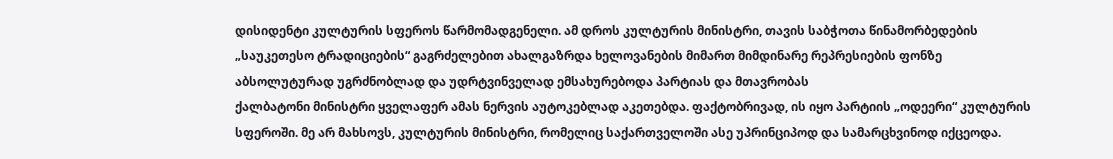დისიდენტი კულტურის სფეროს წარმომადგენელი. ამ დროს კულტურის მინისტრი, თავის საბჭოთა წინამორბედების „საუკეთესო ტრადიციების“ გაგრძელებით ახალგაზრდა ხელოვანების მიმართ მიმდინარე რეპრესიების ფონზე აბსოლუტურად უგრძნობლად და უდრტვინველად ემსახურებოდა პარტიას და მთავრობას
ქალბატონი მინისტრი ყველაფერ ამას ნერვის აუტოკებლად აკეთებდა. ფაქტობრივად, ის იყო პარტიის „ოდეერი“ კულტურის სფეროში. მე არ მახსოვს, კულტურის მინისტრი, რომელიც საქართველოში ასე უპრინციპოდ და სამარცხვინოდ იქცეოდა.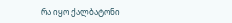რა იყო ქალბატონი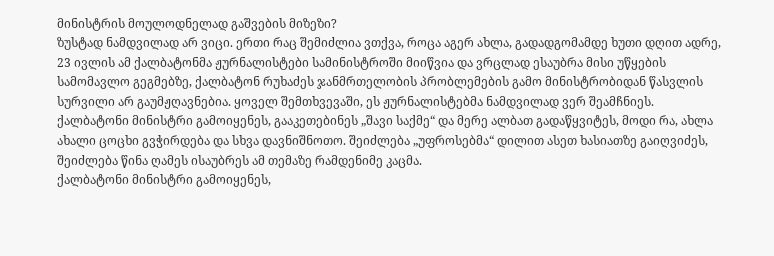მინისტრის მოულოდნელად გაშვების მიზეზი?
ზუსტად ნამდვილად არ ვიცი. ერთი რაც შემიძლია ვთქვა, როცა აგერ ახლა, გადადგომამდე ხუთი დღით ადრე, 23 ივლის ამ ქალბატონმა ჟურნალისტები სამინისტროში მიიწვია და ვრცლად ესაუბრა მისი უწყების სამომავლო გეგმებზე, ქალბატონ რუხაძეს ჯანმრთელობის პრობლემების გამო მინისტრობიდან წასვლის სურვილი არ გაუმჟღავნებია. ყოველ შემთხვევაში, ეს ჟურნალისტებმა ნამდვილად ვერ შეამჩნიეს.
ქალბატონი მინისტრი გამოიყენეს, გააკეთებინეს „შავი საქმე“ და მერე ალბათ გადაწყვიტეს, მოდი რა, ახლა ახალი ცოცხი გვჭირდება და სხვა დავნიშნოთო. შეიძლება „უფროსებმა“ დილით ასეთ ხასიათზე გაიღვიძეს, შეიძლება წინა ღამეს ისაუბრეს ამ თემაზე რამდენიმე კაცმა.
ქალბატონი მინისტრი გამოიყენეს,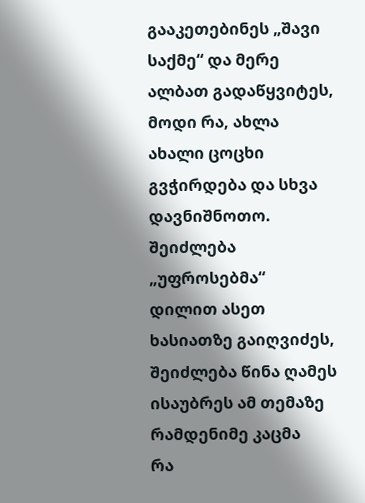გააკეთებინეს „შავი საქმე“ და მერე ალბათ გადაწყვიტეს, მოდი რა, ახლა ახალი ცოცხი გვჭირდება და სხვა დავნიშნოთო. შეიძლება „უფროსებმა“ დილით ასეთ ხასიათზე გაიღვიძეს, შეიძლება წინა ღამეს ისაუბრეს ამ თემაზე რამდენიმე კაცმა
რა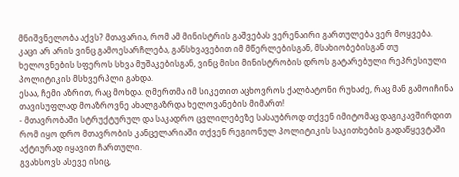მნიშვნელობა აქვს? მთავარია, რომ ამ მინისტრის გაშვებას ვერენაირი გართულება ვერ მოყვება. კაცი არ არის ვინც გამოესარჩლება, განსხვავებით იმ მწერლებისგან, მსახიობებისგან თუ ხელოვნების სფეროს სხვა მუშაკებისგან, ვინც მისი მინისტრობის დროს გატარებული რეპრესიული პოლიტიკის მსხვერპლი გახდა.
ესაა, ჩემი აზრით, რაც მოხდა. ღმერთმა იმ სიკეთით აცხოვროს ქალბატონი რუხაძე, რაც მან გამოიჩინა თავისუფლად მოაზროვნე ახალგაზრდა ხელოვანების მიმართ!
- მთავრობაში სტრუქტურულ და საკადრო ცვლილებეზე სასაუბროდ თქვენ იმიტომაც დაგიკავშირდით რომ იყო დრო მთავრობის კანცელარიაში თქვენ რეგიონულ პოლიტიკის საკითხების გადაწყევტაში აქტიურად იყავით ჩართული.
გვახსოვს ასევე ისიც,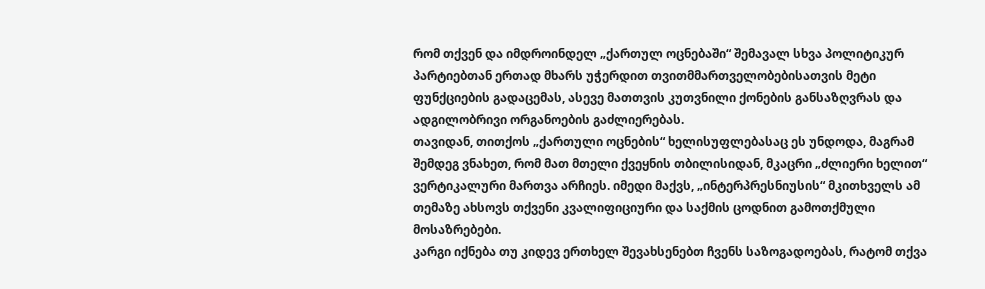რომ თქვენ და იმდროინდელ „ქართულ ოცნებაში“ შემავალ სხვა პოლიტიკურ პარტიებთან ერთად მხარს უჭერდით თვითმმართველობებისათვის მეტი ფუნქციების გადაცემას, ასევე მათთვის კუთვნილი ქონების განსაზღვრას და ადგილობრივი ორგანოების გაძლიერებას.
თავიდან, თითქოს „ქართული ოცნების“ ხელისუფლებასაც ეს უნდოდა, მაგრამ შემდეგ ვნახეთ, რომ მათ მთელი ქვეყნის თბილისიდან, მკაცრი „ძლიერი ხელით“ ვერტიკალური მართვა არჩიეს. იმედი მაქვს, „ინტერპრესნიუსის“ მკითხველს ამ თემაზე ახსოვს თქვენი კვალიფიციური და საქმის ცოდნით გამოთქმული მოსაზრებები.
კარგი იქნება თუ კიდევ ერთხელ შევახსენებთ ჩვენს საზოგადოებას, რატომ თქვა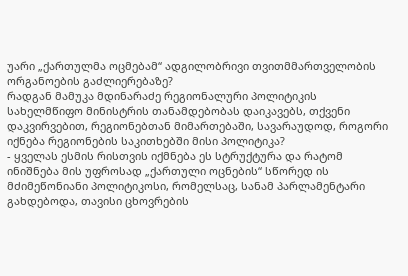უარი „ქართულმა ოცმებამ“ ადგილობრივი თვითმმართველობის ორგანოების გაძლიერებაზე?
რადგან მამუკა მდინარაძე რეგიონალური პოლიტიკის სახელმწიფო მინისტრის თანამდებობას დაიკავებს, თქვენი დაკვირვებით, რეგიონებთან მიმართებაში, სავარაუდოდ, როგორი იქნება რეგიონების საკითხებში მისი პოლიტიკა?
- ყველას ესმის რისთვის იქმნება ეს სტრუქტურა და რატომ ინიშნება მის უფროსად „ქართული ოცნების“ სწორედ ის მძიმეწონიანი პოლიტიკოსი, რომელსაც, სანამ პარლამენტარი გახდებოდა, თავისი ცხოვრების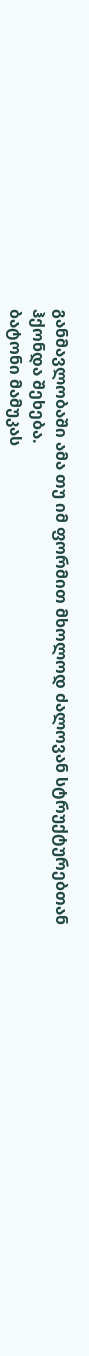განმავლობაში ამა თუ იმ ფორმით მხოლოდ ძალოვან სტრუქტურებთან ჰქონდა შეხება.
ბატონი მამუკას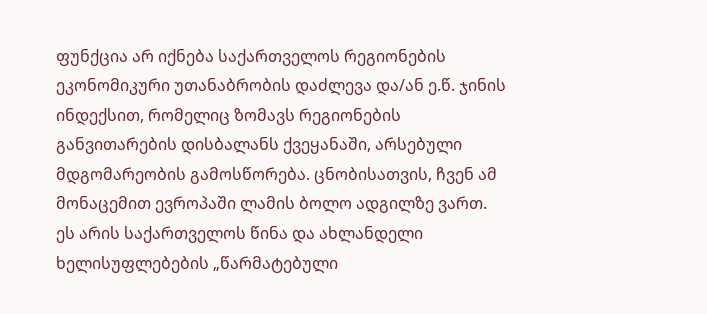ფუნქცია არ იქნება საქართველოს რეგიონების ეკონომიკური უთანაბრობის დაძლევა და/ან ე.წ. ჯინის ინდექსით, რომელიც ზომავს რეგიონების განვითარების დისბალანს ქვეყანაში, არსებული მდგომარეობის გამოსწორება. ცნობისათვის, ჩვენ ამ მონაცემით ევროპაში ლამის ბოლო ადგილზე ვართ. ეს არის საქართველოს წინა და ახლანდელი ხელისუფლებების „წარმატებული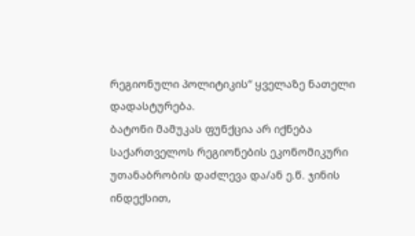რეგიონული პოლიტიკის“ ყველაზე ნათელი დადასტურება.
ბატონი მამუკას ფუნქცია არ იქნება საქართველოს რეგიონების ეკონომიკური უთანაბრობის დაძლევა და/ან ე.წ. ჯინის ინდექსით,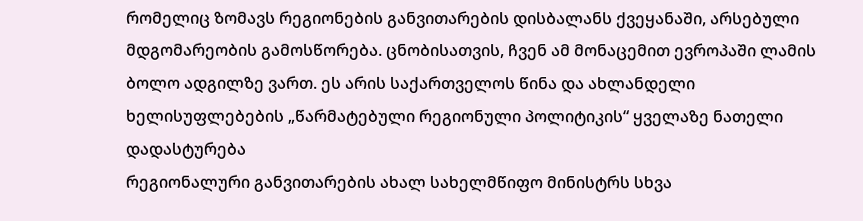რომელიც ზომავს რეგიონების განვითარების დისბალანს ქვეყანაში, არსებული მდგომარეობის გამოსწორება. ცნობისათვის, ჩვენ ამ მონაცემით ევროპაში ლამის ბოლო ადგილზე ვართ. ეს არის საქართველოს წინა და ახლანდელი ხელისუფლებების „წარმატებული რეგიონული პოლიტიკის“ ყველაზე ნათელი დადასტურება
რეგიონალური განვითარების ახალ სახელმწიფო მინისტრს სხვა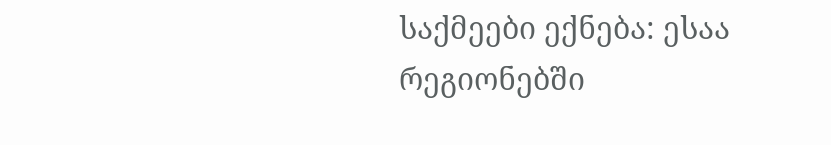საქმეები ექნება: ესაა რეგიონებში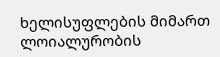ხელისუფლების მიმართ ლოიალურობის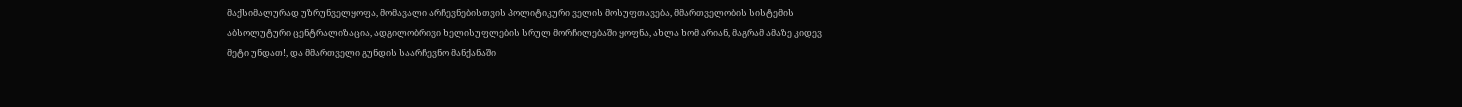მაქსიმალურად უზრუნველყოფა, მომავალი არჩევნებისთვის პოლიტიკური ველის მოსუფთავება, მმართველობის სისტემის აბსოლუტური ცენტრალიზაცია, ადგილობრივი ხელისუფლების სრულ მორჩილებაში ყოფნა, ახლა ხომ არიან, მაგრამ ამაზე კიდევ მეტი უნდათ!, და მმართველი გუნდის საარჩევნო მანქანაში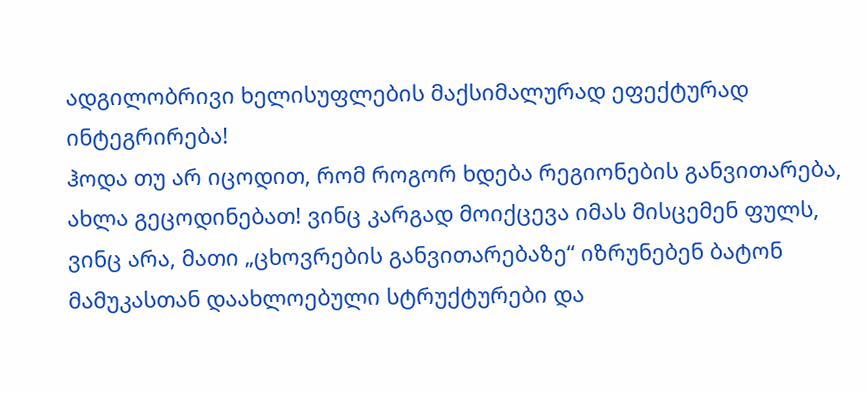ადგილობრივი ხელისუფლების მაქსიმალურად ეფექტურად ინტეგრირება!
ჰოდა თუ არ იცოდით, რომ როგორ ხდება რეგიონების განვითარება, ახლა გეცოდინებათ! ვინც კარგად მოიქცევა იმას მისცემენ ფულს, ვინც არა, მათი „ცხოვრების განვითარებაზე“ იზრუნებენ ბატონ მამუკასთან დაახლოებული სტრუქტურები და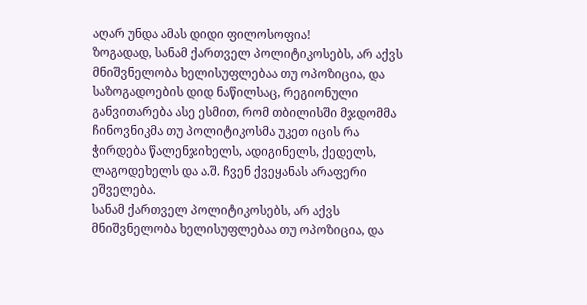აღარ უნდა ამას დიდი ფილოსოფია!
ზოგადად, სანამ ქართველ პოლიტიკოსებს, არ აქვს მნიშვნელობა ხელისუფლებაა თუ ოპოზიცია, და საზოგადოების დიდ ნაწილსაც, რეგიონული განვითარება ასე ესმით, რომ თბილისში მჯდომმა ჩინოვნიკმა თუ პოლიტიკოსმა უკეთ იცის რა ჭირდება წალენჯიხელს, ადიგინელს, ქედელს, ლაგოდეხელს და ა.შ. ჩვენ ქვეყანას არაფერი ეშველება.
სანამ ქართველ პოლიტიკოსებს, არ აქვს მნიშვნელობა ხელისუფლებაა თუ ოპოზიცია, და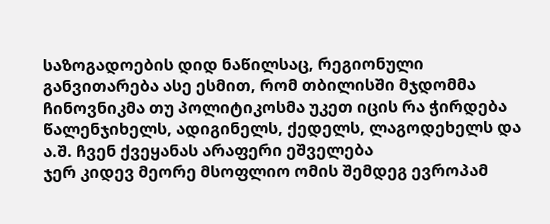საზოგადოების დიდ ნაწილსაც, რეგიონული განვითარება ასე ესმით, რომ თბილისში მჯდომმა ჩინოვნიკმა თუ პოლიტიკოსმა უკეთ იცის რა ჭირდება წალენჯიხელს, ადიგინელს, ქედელს, ლაგოდეხელს და ა.შ. ჩვენ ქვეყანას არაფერი ეშველება
ჯერ კიდევ მეორე მსოფლიო ომის შემდეგ ევროპამ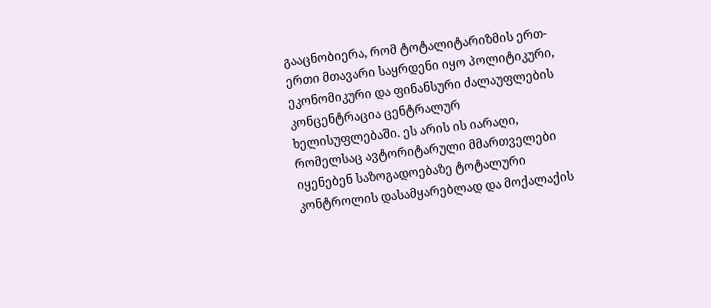გააცნობიერა, რომ ტოტალიტარიზმის ერთ-ერთი მთავარი საყრდენი იყო პოლიტიკური, ეკონომიკური და ფინანსური ძალაუფლების კონცენტრაცია ცენტრალურ ხელისუფლებაში. ეს არის ის იარაღი, რომელსაც ავტორიტარული მმართველები იყენებენ საზოგადოებაზე ტოტალური კონტროლის დასამყარებლად და მოქალაქის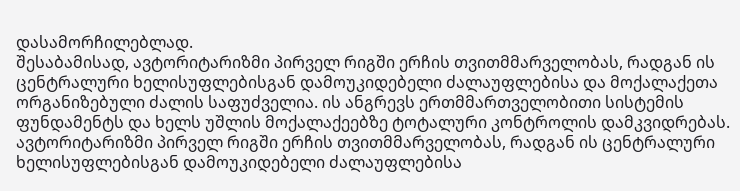დასამორჩილებლად.
შესაბამისად, ავტორიტარიზმი პირველ რიგში ერჩის თვითმმარველობას, რადგან ის ცენტრალური ხელისუფლებისგან დამოუკიდებელი ძალაუფლებისა და მოქალაქეთა ორგანიზებული ძალის საფუძველია. ის ანგრევს ერთმმართველობითი სისტემის ფუნდამენტს და ხელს უშლის მოქალაქეებზე ტოტალური კონტროლის დამკვიდრებას.
ავტორიტარიზმი პირველ რიგში ერჩის თვითმმარველობას, რადგან ის ცენტრალური ხელისუფლებისგან დამოუკიდებელი ძალაუფლებისა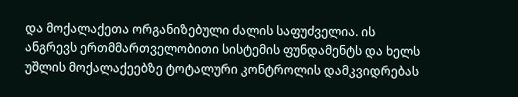და მოქალაქეთა ორგანიზებული ძალის საფუძველია. ის ანგრევს ერთმმართველობითი სისტემის ფუნდამენტს და ხელს უშლის მოქალაქეებზე ტოტალური კონტროლის დამკვიდრებას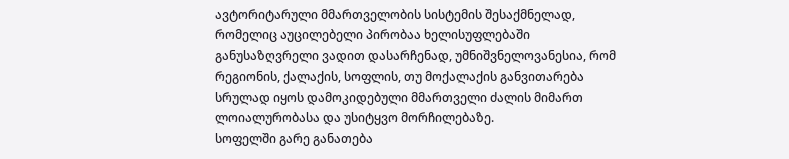ავტორიტარული მმართველობის სისტემის შესაქმნელად, რომელიც აუცილებელი პირობაა ხელისუფლებაში განუსაზღვრელი ვადით დასარჩენად, უმნიშვნელოვანესია, რომ რეგიონის, ქალაქის, სოფლის, თუ მოქალაქის განვითარება სრულად იყოს დამოკიდებული მმართველი ძალის მიმართ ლოიალურობასა და უსიტყვო მორჩილებაზე.
სოფელში გარე განათება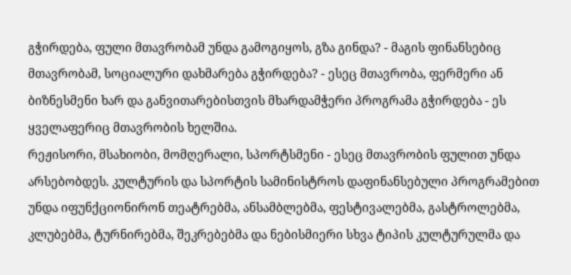გჭირდება, ფული მთავრობამ უნდა გამოგიყოს, გზა გინდა? - მაგის ფინანსებიც მთავრობამ, სოციალური დახმარება გჭირდება? - ესეც მთავრობა, ფერმერი ან ბიზნესმენი ხარ და განვითარებისთვის მხარდამჭერი პროგრამა გჭირდება - ეს ყველაფერიც მთავრობის ხელშია.
რეჟისორი, მსახიობი, მომღერალი, სპორტსმენი - ესეც მთავრობის ფულით უნდა არსებობდეს. კულტურის და სპორტის სამინისტროს დაფინანსებული პროგრამებით უნდა იფუნქციონირონ თეატრებმა, ანსამბლებმა, ფესტივალებმა, გასტროლებმა, კლუბებმა, ტურნირებმა, შეკრებებმა და ნებისმიერი სხვა ტიპის კულტურულმა და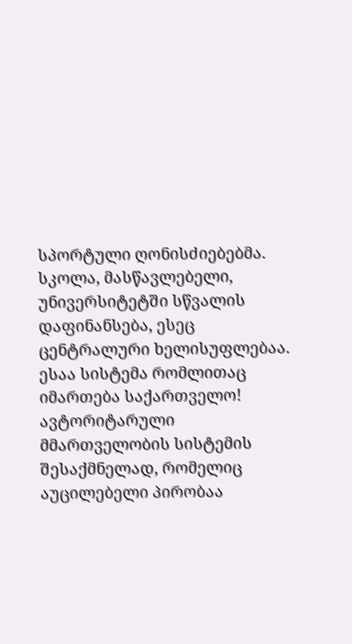სპორტული ღონისძიებებმა. სკოლა, მასწავლებელი, უნივერსიტეტში სწვალის დაფინანსება, ესეც ცენტრალური ხელისუფლებაა. ესაა სისტემა რომლითაც იმართება საქართველო!
ავტორიტარული მმართველობის სისტემის შესაქმნელად, რომელიც აუცილებელი პირობაა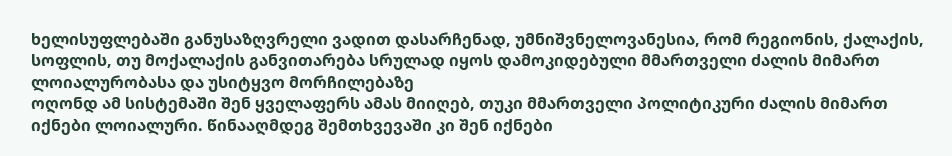ხელისუფლებაში განუსაზღვრელი ვადით დასარჩენად, უმნიშვნელოვანესია, რომ რეგიონის, ქალაქის, სოფლის, თუ მოქალაქის განვითარება სრულად იყოს დამოკიდებული მმართველი ძალის მიმართ ლოიალურობასა და უსიტყვო მორჩილებაზე
ოღონდ ამ სისტემაში შენ ყველაფერს ამას მიიღებ, თუკი მმართველი პოლიტიკური ძალის მიმართ იქნები ლოიალური. წინააღმდეგ შემთხვევაში კი შენ იქნები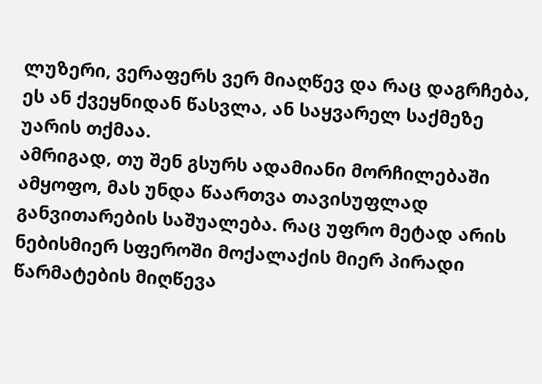ლუზერი, ვერაფერს ვერ მიაღწევ და რაც დაგრჩება, ეს ან ქვეყნიდან წასვლა, ან საყვარელ საქმეზე უარის თქმაა.
ამრიგად, თუ შენ გსურს ადამიანი მორჩილებაში ამყოფო, მას უნდა წაართვა თავისუფლად განვითარების საშუალება. რაც უფრო მეტად არის ნებისმიერ სფეროში მოქალაქის მიერ პირადი წარმატების მიღწევა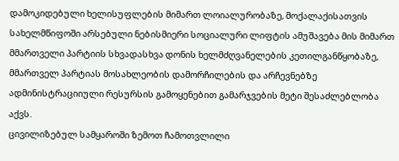დამოკიდებული ხელისუფლების მიმართ ლოიალურობაზე, მოქალაქისათვის სახელმწიფოში არსებული ნებისმიერი სოციალური ლიფტის ამუშავება მის მიმართ მმართველი პარტიის სხვადასხვა დონის ხელმძღვანელების კეთილგანწყობაზე, მმართველ პარტიას მოსახლეობის დამორჩილების და არჩევნებზე ადმინისტრაციიული რესურსის გამოყენებით გამარჯვების მეტი შესაძლებლობა აქვს.
ცივილიზებულ სამყაროში ზემოთ ჩამოთვლილი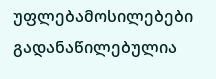უფლებამოსილებები გადანაწილებულია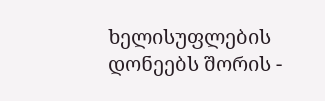ხელისუფლების დონეებს შორის -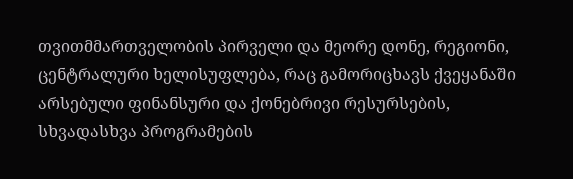თვითმმართველობის პირველი და მეორე დონე, რეგიონი, ცენტრალური ხელისუფლება, რაც გამორიცხავს ქვეყანაში არსებული ფინანსური და ქონებრივი რესურსების, სხვადასხვა პროგრამების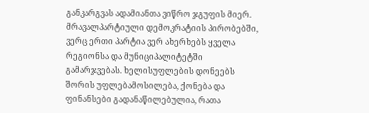განკარგვას ადამიანთა ვიწრო ჯგუფის მიერ.
მრავალპარტიული დემოკრატიის პირობებში, ვერც ერთი პარტია ვერ ახერხებს ყველა რეგიონსა და მუნიციპალიტეტში გამარჯვებას. ხელისუფლების დონეებს შორის უფლებამოსილება, ქონება და ფინანსები გადანაწილებულია, რათა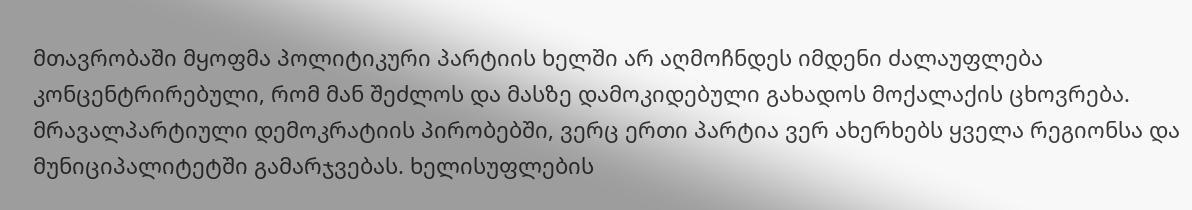მთავრობაში მყოფმა პოლიტიკური პარტიის ხელში არ აღმოჩნდეს იმდენი ძალაუფლება კონცენტრირებული, რომ მან შეძლოს და მასზე დამოკიდებული გახადოს მოქალაქის ცხოვრება.
მრავალპარტიული დემოკრატიის პირობებში, ვერც ერთი პარტია ვერ ახერხებს ყველა რეგიონსა და მუნიციპალიტეტში გამარჯვებას. ხელისუფლების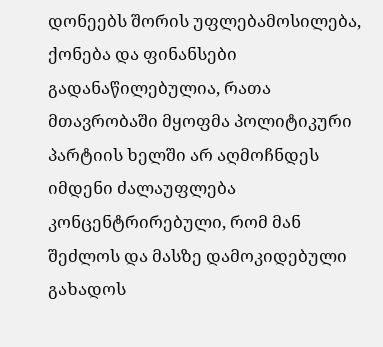დონეებს შორის უფლებამოსილება, ქონება და ფინანსები გადანაწილებულია, რათა მთავრობაში მყოფმა პოლიტიკური პარტიის ხელში არ აღმოჩნდეს იმდენი ძალაუფლება კონცენტრირებული, რომ მან შეძლოს და მასზე დამოკიდებული გახადოს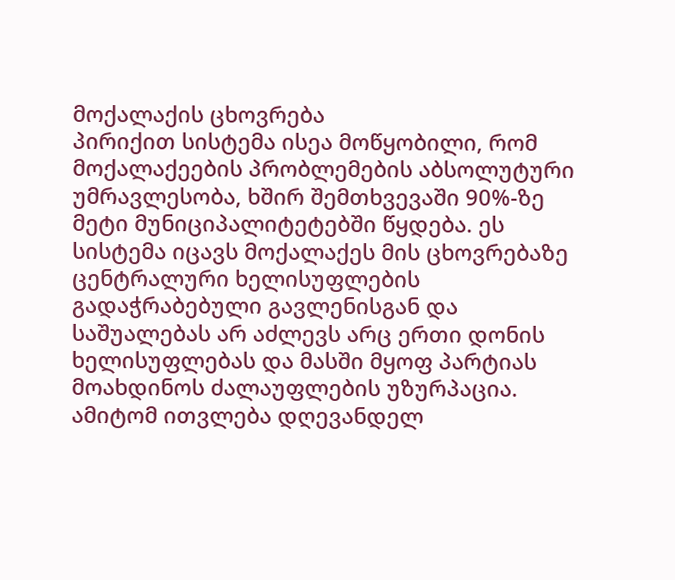მოქალაქის ცხოვრება
პირიქით სისტემა ისეა მოწყობილი, რომ მოქალაქეების პრობლემების აბსოლუტური უმრავლესობა, ხშირ შემთხვევაში 90%-ზე მეტი მუნიციპალიტეტებში წყდება. ეს სისტემა იცავს მოქალაქეს მის ცხოვრებაზე ცენტრალური ხელისუფლების გადაჭრაბებული გავლენისგან და საშუალებას არ აძლევს არც ერთი დონის ხელისუფლებას და მასში მყოფ პარტიას მოახდინოს ძალაუფლების უზურპაცია.
ამიტომ ითვლება დღევანდელ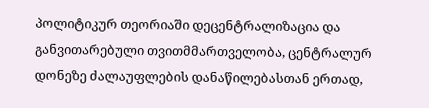პოლიტიკურ თეორიაში დეცენტრალიზაცია და განვითარებული თვითმმართველობა, ცენტრალურ დონეზე ძალაუფლების დანაწილებასთან ერთად,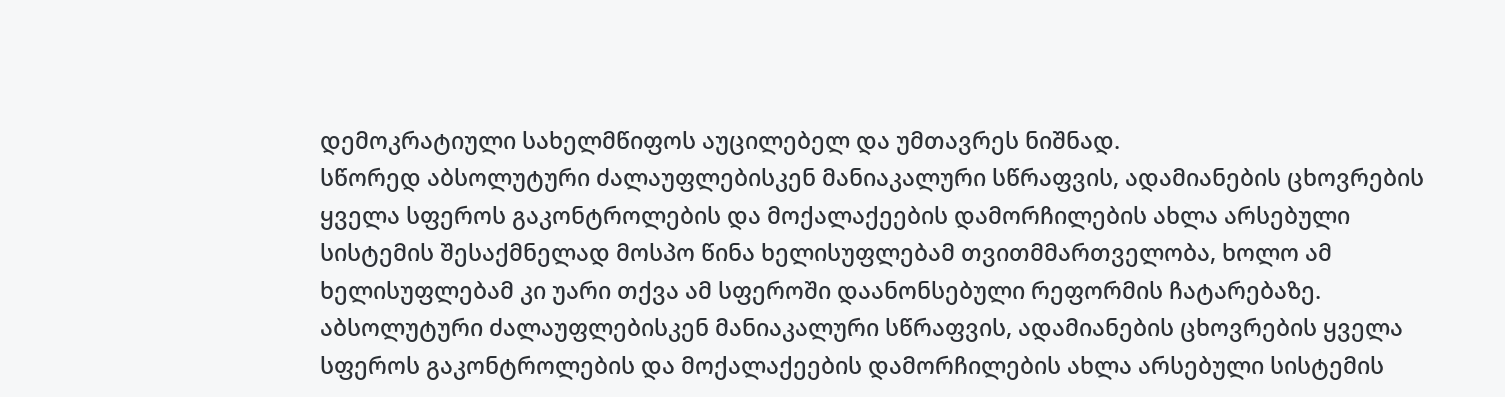დემოკრატიული სახელმწიფოს აუცილებელ და უმთავრეს ნიშნად.
სწორედ აბსოლუტური ძალაუფლებისკენ მანიაკალური სწრაფვის, ადამიანების ცხოვრების ყველა სფეროს გაკონტროლების და მოქალაქეების დამორჩილების ახლა არსებული სისტემის შესაქმნელად მოსპო წინა ხელისუფლებამ თვითმმართველობა, ხოლო ამ ხელისუფლებამ კი უარი თქვა ამ სფეროში დაანონსებული რეფორმის ჩატარებაზე.
აბსოლუტური ძალაუფლებისკენ მანიაკალური სწრაფვის, ადამიანების ცხოვრების ყველა სფეროს გაკონტროლების და მოქალაქეების დამორჩილების ახლა არსებული სისტემის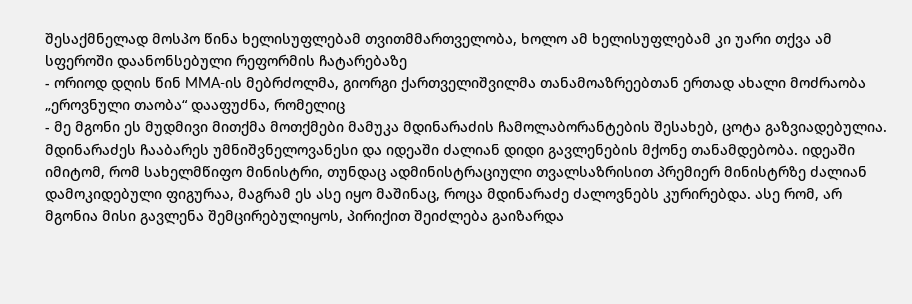შესაქმნელად მოსპო წინა ხელისუფლებამ თვითმმართველობა, ხოლო ამ ხელისუფლებამ კი უარი თქვა ამ სფეროში დაანონსებული რეფორმის ჩატარებაზე
- ორიოდ დღის წინ MMA-ის მებრძოლმა, გიორგი ქართველიშვილმა თანამოაზრეებთან ერთად ახალი მოძრაობა „ეროვნული თაობა“ დააფუძნა, რომელიც
- მე მგონი ეს მუდმივი მითქმა მოთქმები მამუკა მდინარაძის ჩამოლაბორანტების შესახებ, ცოტა გაზვიადებულია. მდინარაძეს ჩააბარეს უმნიშვნელოვანესი და იდეაში ძალიან დიდი გავლენების მქონე თანამდებობა. იდეაში იმიტომ, რომ სახელმწიფო მინისტრი, თუნდაც ადმინისტრაციული თვალსაზრისით პრემიერ მინისტრზე ძალიან დამოკიდებული ფიგურაა, მაგრამ ეს ასე იყო მაშინაც, როცა მდინარაძე ძალოვნებს კურირებდა. ასე რომ, არ მგონია მისი გავლენა შემცირებულიყოს, პირიქით შეიძლება გაიზარდა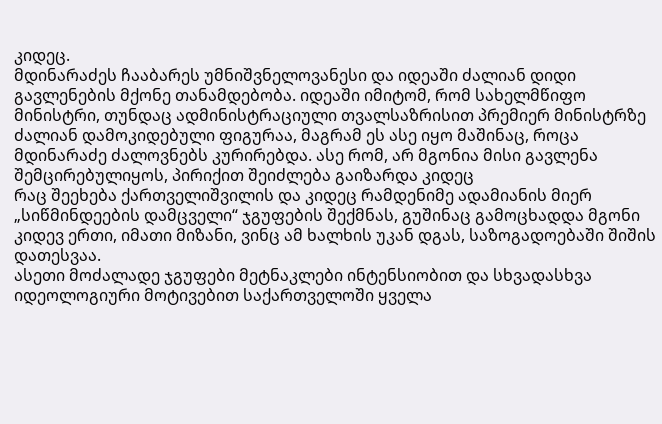კიდეც.
მდინარაძეს ჩააბარეს უმნიშვნელოვანესი და იდეაში ძალიან დიდი გავლენების მქონე თანამდებობა. იდეაში იმიტომ, რომ სახელმწიფო მინისტრი, თუნდაც ადმინისტრაციული თვალსაზრისით პრემიერ მინისტრზე ძალიან დამოკიდებული ფიგურაა, მაგრამ ეს ასე იყო მაშინაც, როცა მდინარაძე ძალოვნებს კურირებდა. ასე რომ, არ მგონია მისი გავლენა შემცირებულიყოს, პირიქით შეიძლება გაიზარდა კიდეც
რაც შეეხება ქართველიშვილის და კიდეც რამდენიმე ადამიანის მიერ „სიწმინდეების დამცველი“ ჯგუფების შექმნას, გუშინაც გამოცხადდა მგონი კიდევ ერთი, იმათი მიზანი, ვინც ამ ხალხის უკან დგას, საზოგადოებაში შიშის დათესვაა.
ასეთი მოძალადე ჯგუფები მეტნაკლები ინტენსიობით და სხვადასხვა იდეოლოგიური მოტივებით საქართველოში ყველა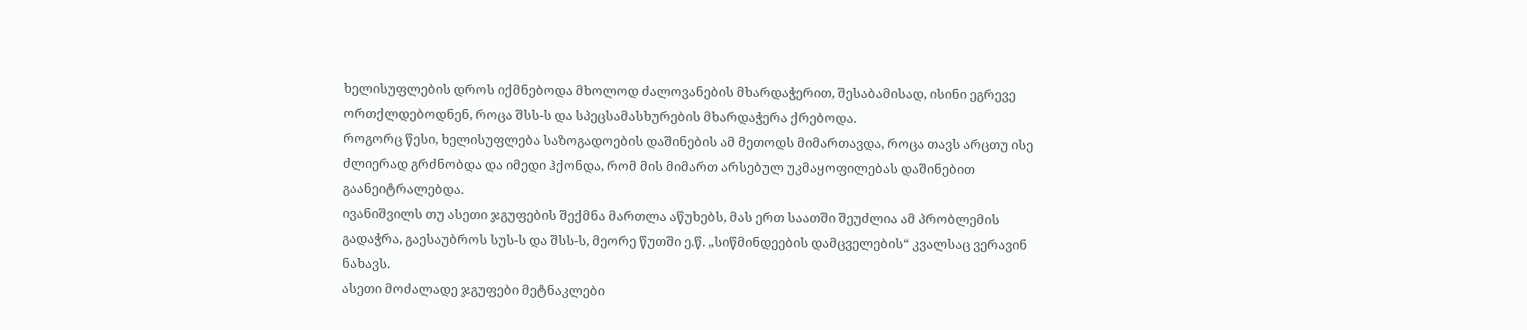ხელისუფლების დროს იქმნებოდა მხოლოდ ძალოვანების მხარდაჭერით, შესაბამისად, ისინი ეგრევე ორთქლდებოდნენ, როცა შსს-ს და სპეცსამასხურების მხარდაჭერა ქრებოდა.
როგორც წესი, ხელისუფლება საზოგადოების დაშინების ამ მეთოდს მიმართავდა, როცა თავს არცთუ ისე ძლიერად გრძნობდა და იმედი ჰქონდა, რომ მის მიმართ არსებულ უკმაყოფილებას დაშინებით გაანეიტრალებდა.
ივანიშვილს თუ ასეთი ჯგუფების შექმნა მართლა აწუხებს, მას ერთ საათში შეუძლია ამ პრობლემის გადაჭრა, გაესაუბროს სუს-ს და შსს-ს, მეორე წუთში ე.წ. „სიწმინდეების დამცველების“ კვალსაც ვერავინ ნახავს.
ასეთი მოძალადე ჯგუფები მეტნაკლები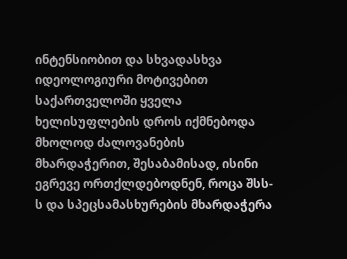ინტენსიობით და სხვადასხვა იდეოლოგიური მოტივებით საქართველოში ყველა ხელისუფლების დროს იქმნებოდა მხოლოდ ძალოვანების მხარდაჭერით, შესაბამისად, ისინი ეგრევე ორთქლდებოდნენ, როცა შსს-ს და სპეცსამასხურების მხარდაჭერა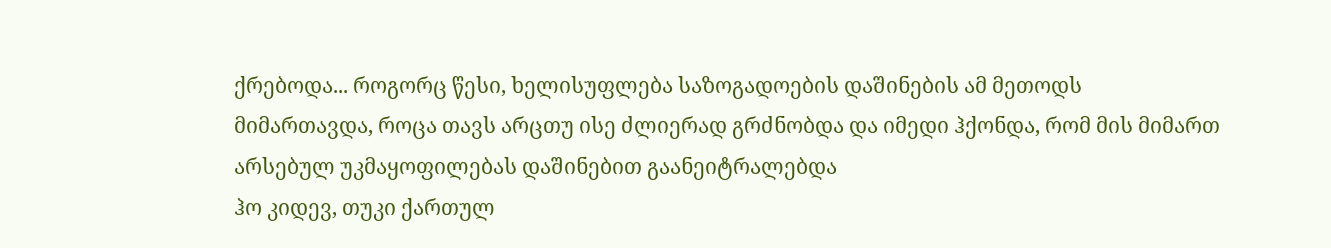ქრებოდა... როგორც წესი, ხელისუფლება საზოგადოების დაშინების ამ მეთოდს მიმართავდა, როცა თავს არცთუ ისე ძლიერად გრძნობდა და იმედი ჰქონდა, რომ მის მიმართ არსებულ უკმაყოფილებას დაშინებით გაანეიტრალებდა
ჰო კიდევ, თუკი ქართულ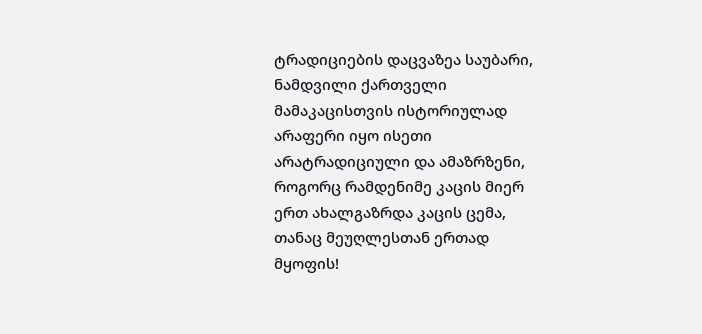ტრადიციების დაცვაზეა საუბარი, ნამდვილი ქართველი მამაკაცისთვის ისტორიულად არაფერი იყო ისეთი არატრადიციული და ამაზრზენი, როგორც რამდენიმე კაცის მიერ ერთ ახალგაზრდა კაცის ცემა, თანაც მეუღლესთან ერთად მყოფის!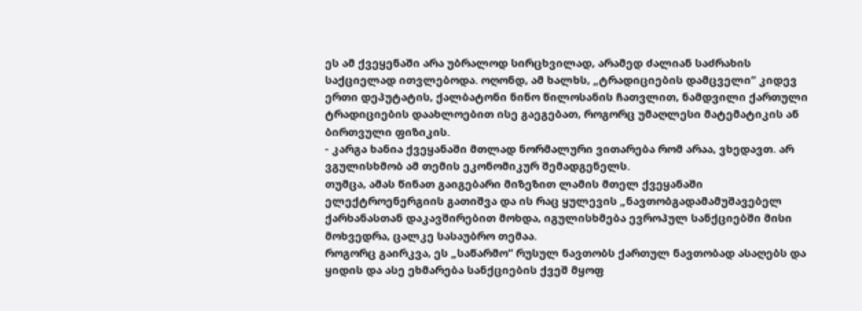ეს ამ ქვეყენაში არა უბრალოდ სირცხვილად, არამედ ძალიან საძრახის საქციელად ითვლებოდა. ოღონდ, ამ ხალხს, „ტრადიციების დამცველი“ კიდევ ერთი დეპუტატის, ქალბატონი ნინო წილოსანის ჩათვლით, ნამდვილი ქართული ტრადიციების დაახლოებით ისე გაეგებათ, როგორც უმაღლესი მატემატიკის ან ბირთვული ფიზიკის.
- კარგა ხანია ქვეყანაში მთლად ნორმალური ვითარება რომ არაა, ვხედავთ. არ ვგულისხმობ ამ თემის ეკონომიკურ შემადგენელს.
თუმცა, ამას წინათ გაიგებარი მიზეზით ლამის მთელ ქვეყანაში ელექტროენერგიის გათიშვა და ის რაც ყულევის „ნავთობგადამამუშავებელ ქარხანასთან დაკავშირებით მოხდა, იგულისხმება ევროპულ სანქციებში მისი მოხვედრა, ცალკე სასაუბრო თემაა.
როგორც გაირკვა, ეს „საწარმო“ რუსულ ნავთობს ქართულ ნავთობად ასაღებს და ყიდის და ასე ეხმარება სანქციების ქვეშ მყოფ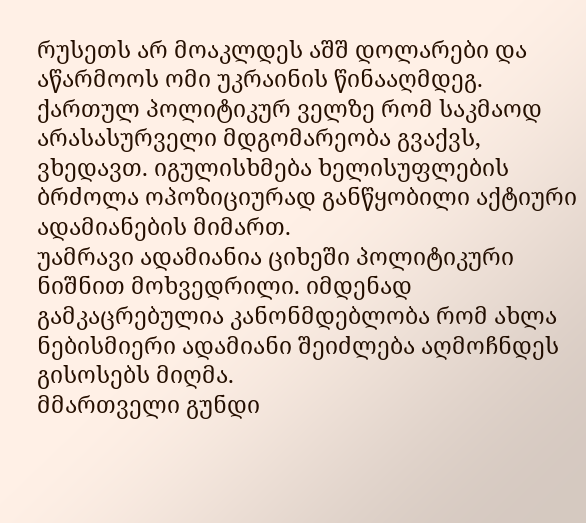რუსეთს არ მოაკლდეს აშშ დოლარები და აწარმოოს ომი უკრაინის წინააღმდეგ.
ქართულ პოლიტიკურ ველზე რომ საკმაოდ არასასურველი მდგომარეობა გვაქვს, ვხედავთ. იგულისხმება ხელისუფლების ბრძოლა ოპოზიციურად განწყობილი აქტიური ადამიანების მიმართ.
უამრავი ადამიანია ციხეში პოლიტიკური ნიშნით მოხვედრილი. იმდენად გამკაცრებულია კანონმდებლობა რომ ახლა ნებისმიერი ადამიანი შეიძლება აღმოჩნდეს გისოსებს მიღმა.
მმართველი გუნდი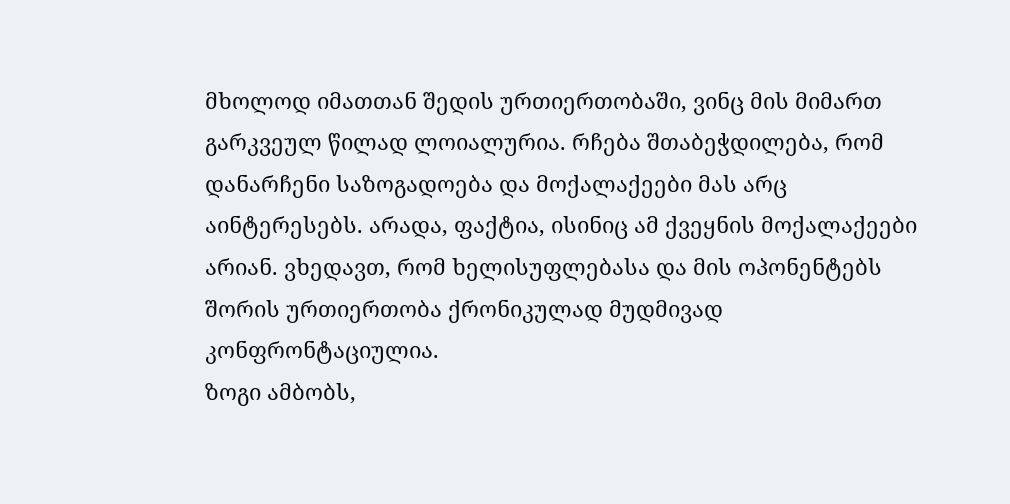მხოლოდ იმათთან შედის ურთიერთობაში, ვინც მის მიმართ გარკვეულ წილად ლოიალურია. რჩება შთაბეჭდილება, რომ დანარჩენი საზოგადოება და მოქალაქეები მას არც აინტერესებს. არადა, ფაქტია, ისინიც ამ ქვეყნის მოქალაქეები არიან. ვხედავთ, რომ ხელისუფლებასა და მის ოპონენტებს შორის ურთიერთობა ქრონიკულად მუდმივად კონფრონტაციულია.
ზოგი ამბობს,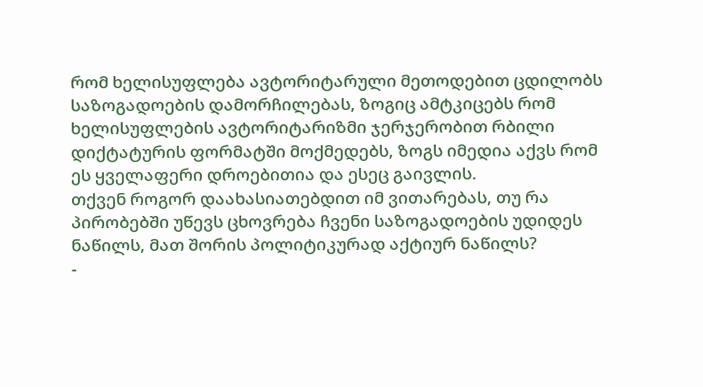რომ ხელისუფლება ავტორიტარული მეთოდებით ცდილობს საზოგადოების დამორჩილებას, ზოგიც ამტკიცებს რომ ხელისუფლების ავტორიტარიზმი ჯერჯერობით რბილი დიქტატურის ფორმატში მოქმედებს, ზოგს იმედია აქვს რომ ეს ყველაფერი დროებითია და ესეც გაივლის.
თქვენ როგორ დაახასიათებდით იმ ვითარებას, თუ რა პირობებში უწევს ცხოვრება ჩვენი საზოგადოების უდიდეს ნაწილს, მათ შორის პოლიტიკურად აქტიურ ნაწილს?
-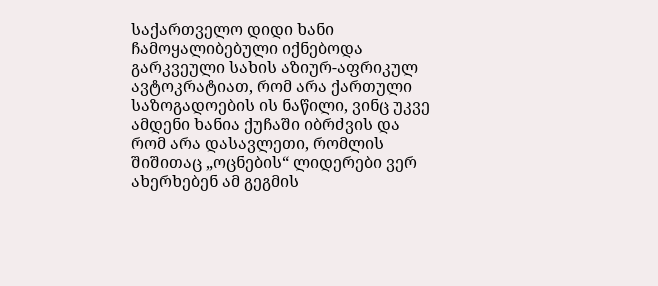საქართველო დიდი ხანი ჩამოყალიბებული იქნებოდა გარკვეული სახის აზიურ-აფრიკულ ავტოკრატიათ, რომ არა ქართული საზოგადოების ის ნაწილი, ვინც უკვე ამდენი ხანია ქუჩაში იბრძვის და რომ არა დასავლეთი, რომლის შიშითაც „ოცნების“ ლიდერები ვერ ახერხებენ ამ გეგმის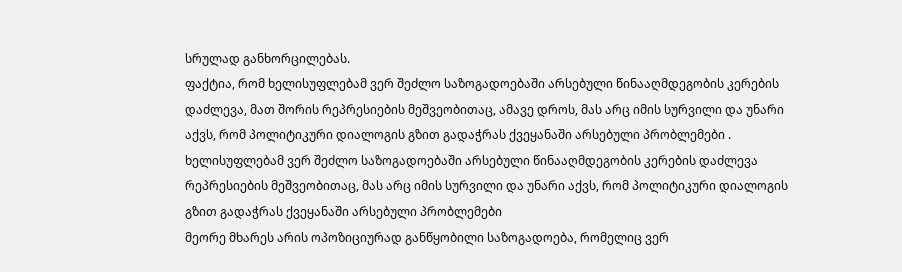სრულად განხორცილებას.
ფაქტია, რომ ხელისუფლებამ ვერ შეძლო საზოგადოებაში არსებული წინააღმდეგობის კერების დაძლევა, მათ შორის რეპრესიების მეშვეობითაც, ამავე დროს, მას არც იმის სურვილი და უნარი აქვს, რომ პოლიტიკური დიალოგის გზით გადაჭრას ქვეყანაში არსებული პრობლემები .
ხელისუფლებამ ვერ შეძლო საზოგადოებაში არსებული წინააღმდეგობის კერების დაძლევა რეპრესიების მეშვეობითაც, მას არც იმის სურვილი და უნარი აქვს, რომ პოლიტიკური დიალოგის გზით გადაჭრას ქვეყანაში არსებული პრობლემები
მეორე მხარეს არის ოპოზიციურად განწყობილი საზოგადოება, რომელიც ვერ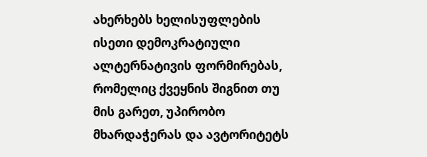ახერხებს ხელისუფლების ისეთი დემოკრატიული ალტერნატივის ფორმირებას, რომელიც ქვეყნის შიგნით თუ მის გარეთ, უპირობო მხარდაჭერას და ავტორიტეტს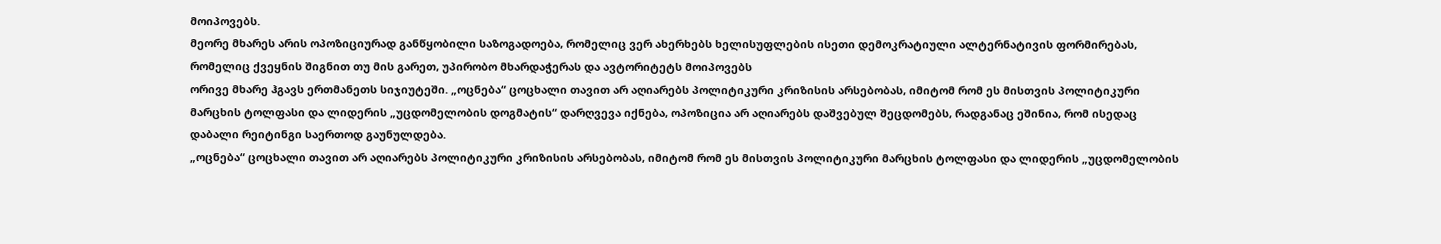მოიპოვებს.
მეორე მხარეს არის ოპოზიციურად განწყობილი საზოგადოება, რომელიც ვერ ახერხებს ხელისუფლების ისეთი დემოკრატიული ალტერნატივის ფორმირებას, რომელიც ქვეყნის შიგნით თუ მის გარეთ, უპირობო მხარდაჭერას და ავტორიტეტს მოიპოვებს
ორივე მხარე ჰგავს ერთმანეთს სიჯიუტეში. „ოცნება“ ცოცხალი თავით არ აღიარებს პოლიტიკური კრიზისის არსებობას, იმიტომ რომ ეს მისთვის პოლიტიკური მარცხის ტოლფასი და ლიდერის „უცდომელობის დოგმატის“ დარღვევა იქნება, ოპოზიცია არ აღიარებს დაშვებულ შეცდომებს, რადგანაც ეშინია, რომ ისედაც დაბალი რეიტინგი საერთოდ გაუნულდება.
„ოცნება“ ცოცხალი თავით არ აღიარებს პოლიტიკური კრიზისის არსებობას, იმიტომ რომ ეს მისთვის პოლიტიკური მარცხის ტოლფასი და ლიდერის „უცდომელობის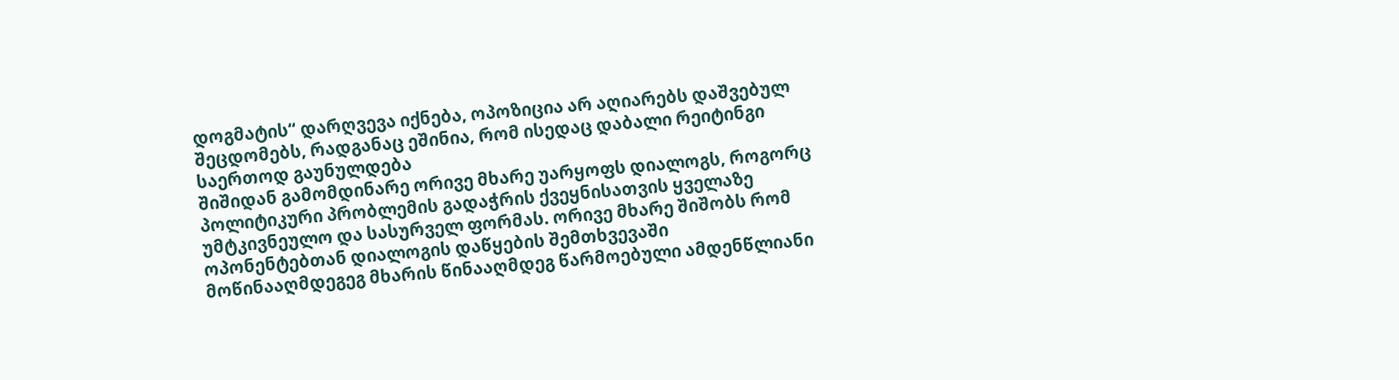დოგმატის“ დარღვევა იქნება, ოპოზიცია არ აღიარებს დაშვებულ შეცდომებს, რადგანაც ეშინია, რომ ისედაც დაბალი რეიტინგი საერთოდ გაუნულდება
შიშიდან გამომდინარე ორივე მხარე უარყოფს დიალოგს, როგორც პოლიტიკური პრობლემის გადაჭრის ქვეყნისათვის ყველაზე უმტკივნეულო და სასურველ ფორმას. ორივე მხარე შიშობს რომ ოპონენტებთან დიალოგის დაწყების შემთხვევაში მოწინააღმდეგეგ მხარის წინააღმდეგ წარმოებული ამდენწლიანი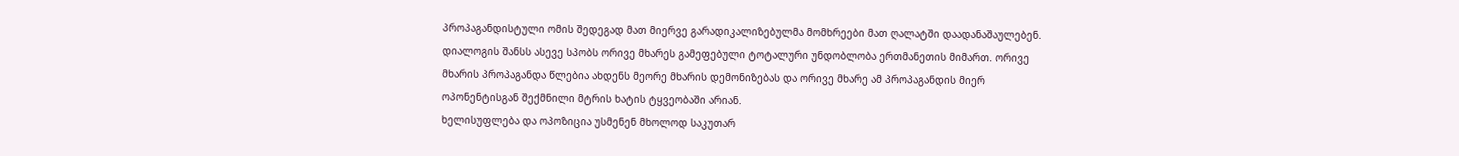პროპაგანდისტული ომის შედეგად მათ მიერვე გარადიკალიზებულმა მომხრეები მათ ღალატში დაადანაშაულებენ.
დიალოგის შანსს ასევე სპობს ორივე მხარეს გამეფებული ტოტალური უნდობლობა ერთმანეთის მიმართ. ორივე მხარის პროპაგანდა წლებია ახდენს მეორე მხარის დემონიზებას და ორივე მხარე ამ პროპაგანდის მიერ ოპონენტისგან შექმნილი მტრის ხატის ტყვეობაში არიან.
ხელისუფლება და ოპოზიცია უსმენენ მხოლოდ საკუთარ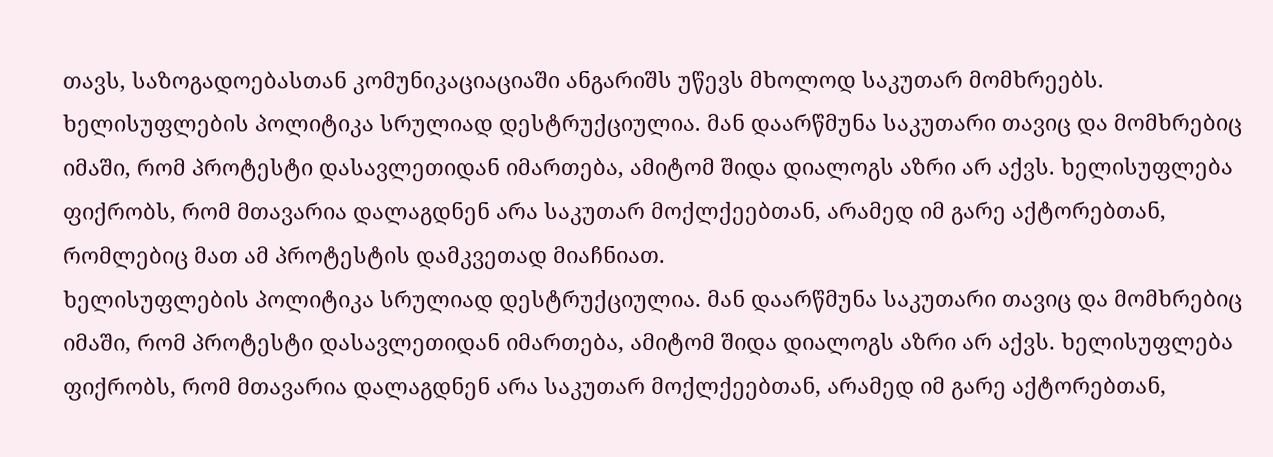თავს, საზოგადოებასთან კომუნიკაციაციაში ანგარიშს უწევს მხოლოდ საკუთარ მომხრეებს.
ხელისუფლების პოლიტიკა სრულიად დესტრუქციულია. მან დაარწმუნა საკუთარი თავიც და მომხრებიც იმაში, რომ პროტესტი დასავლეთიდან იმართება, ამიტომ შიდა დიალოგს აზრი არ აქვს. ხელისუფლება ფიქრობს, რომ მთავარია დალაგდნენ არა საკუთარ მოქლქეებთან, არამედ იმ გარე აქტორებთან, რომლებიც მათ ამ პროტესტის დამკვეთად მიაჩნიათ.
ხელისუფლების პოლიტიკა სრულიად დესტრუქციულია. მან დაარწმუნა საკუთარი თავიც და მომხრებიც იმაში, რომ პროტესტი დასავლეთიდან იმართება, ამიტომ შიდა დიალოგს აზრი არ აქვს. ხელისუფლება ფიქრობს, რომ მთავარია დალაგდნენ არა საკუთარ მოქლქეებთან, არამედ იმ გარე აქტორებთან,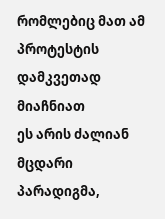რომლებიც მათ ამ პროტესტის დამკვეთად მიაჩნიათ
ეს არის ძალიან მცდარი პარადიგმა,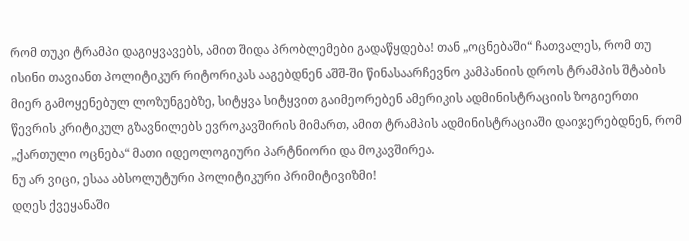რომ თუკი ტრამპი დაგიყვავებს, ამით შიდა პრობლემები გადაწყდება! თან „ოცნებაში“ ჩათვალეს, რომ თუ ისინი თავიანთ პოლიტიკურ რიტორიკას ააგებდნენ აშშ-ში წინასაარჩევნო კამპანიის დროს ტრამპის შტაბის მიერ გამოყენებულ ლოზუნგებზე, სიტყვა სიტყვით გაიმეორებენ ამერიკის ადმინისტრაციის ზოგიერთი წევრის კრიტიკულ გზავნილებს ევროკავშირის მიმართ, ამით ტრამპის ადმინისტრაციაში დაიჯერებდნენ, რომ „ქართული ოცნება“ მათი იდეოლოგიური პარტნიორი და მოკავშირეა.
ნუ არ ვიცი, ესაა აბსოლუტური პოლიტიკური პრიმიტივიზმი!
დღეს ქვეყანაში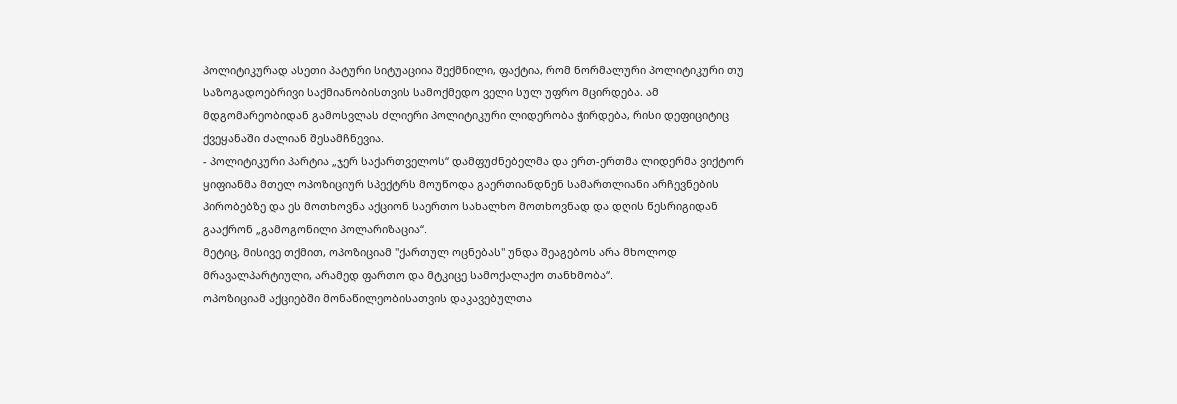პოლიტიკურად ასეთი პატური სიტუაციია შექმნილი, ფაქტია, რომ ნორმალური პოლიტიკური თუ საზოგადოებრივი საქმიანობისთვის სამოქმედო ველი სულ უფრო მცირდება. ამ მდგომარეობიდან გამოსვლას ძლიერი პოლიტიკური ლიდერობა ჭირდება, რისი დეფიციტიც ქვეყანაში ძალიან შესამჩნევია.
- პოლიტიკური პარტია „ჯერ საქართველოს“ დამფუძნებელმა და ერთ-ერთმა ლიდერმა ვიქტორ ყიფიანმა მთელ ოპოზიციურ სპექტრს მოუწოდა გაერთიანდნენ სამართლიანი არჩევნების პირობებზე და ეს მოთხოვნა აქციონ საერთო სახალხო მოთხოვნად და დღის წესრიგიდან გააქრონ „გამოგონილი პოლარიზაცია“.
მეტიც, მისივე თქმით, ოპოზიციამ "ქართულ ოცნებას" უნდა შეაგებოს არა მხოლოდ მრავალპარტიული, არამედ ფართო და მტკიცე სამოქალაქო თანხმობა“.
ოპოზიციამ აქციებში მონაწილეობისათვის დაკავებულთა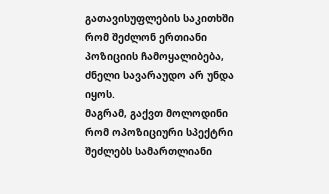გათავისუფლების საკითხში რომ შეძლონ ერთიანი პოზიციის ჩამოყალიბება, ძნელი სავარაუდო არ უნდა იყოს.
მაგრამ, გაქვთ მოლოდინი რომ ოპოზიციური სპექტრი შეძლებს სამართლიანი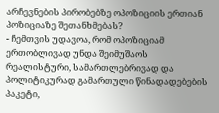არჩევნების პირობებზე ოპოზიციის ერთიან პოზიციაზე შეთანხმებას?
- ჩემთვის უდავოა, რომ ოპოზიციამ ერთობლივად უნდა შეიმუშაოს რეალისტური, სამართლებრივად და პოლიტიკურად გამართული წინადადებების პაკეტი,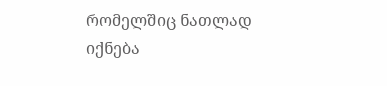რომელშიც ნათლად იქნება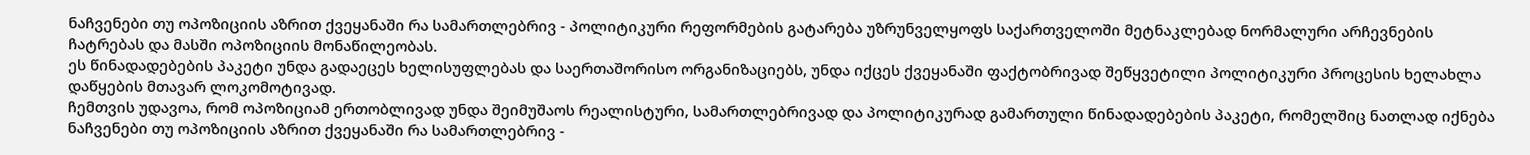ნაჩვენები თუ ოპოზიციის აზრით ქვეყანაში რა სამართლებრივ - პოლიტიკური რეფორმების გატარება უზრუნველყოფს საქართველოში მეტნაკლებად ნორმალური არჩევნების ჩატრებას და მასში ოპოზიციის მონაწილეობას.
ეს წინადადებების პაკეტი უნდა გადაეცეს ხელისუფლებას და საერთაშორისო ორგანიზაციებს, უნდა იქცეს ქვეყანაში ფაქტობრივად შეწყვეტილი პოლიტიკური პროცესის ხელახლა დაწყების მთავარ ლოკომოტივად.
ჩემთვის უდავოა, რომ ოპოზიციამ ერთობლივად უნდა შეიმუშაოს რეალისტური, სამართლებრივად და პოლიტიკურად გამართული წინადადებების პაკეტი, რომელშიც ნათლად იქნება ნაჩვენები თუ ოპოზიციის აზრით ქვეყანაში რა სამართლებრივ -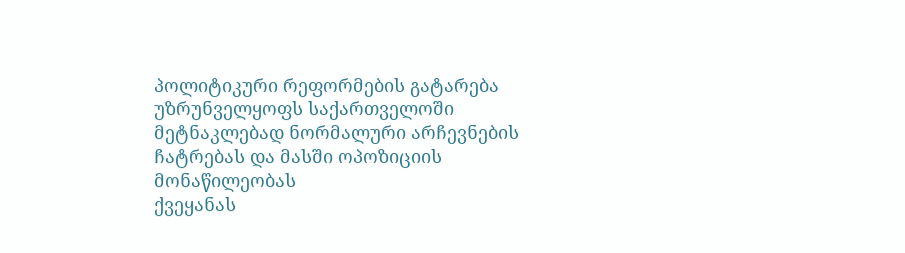პოლიტიკური რეფორმების გატარება უზრუნველყოფს საქართველოში მეტნაკლებად ნორმალური არჩევნების ჩატრებას და მასში ოპოზიციის მონაწილეობას
ქვეყანას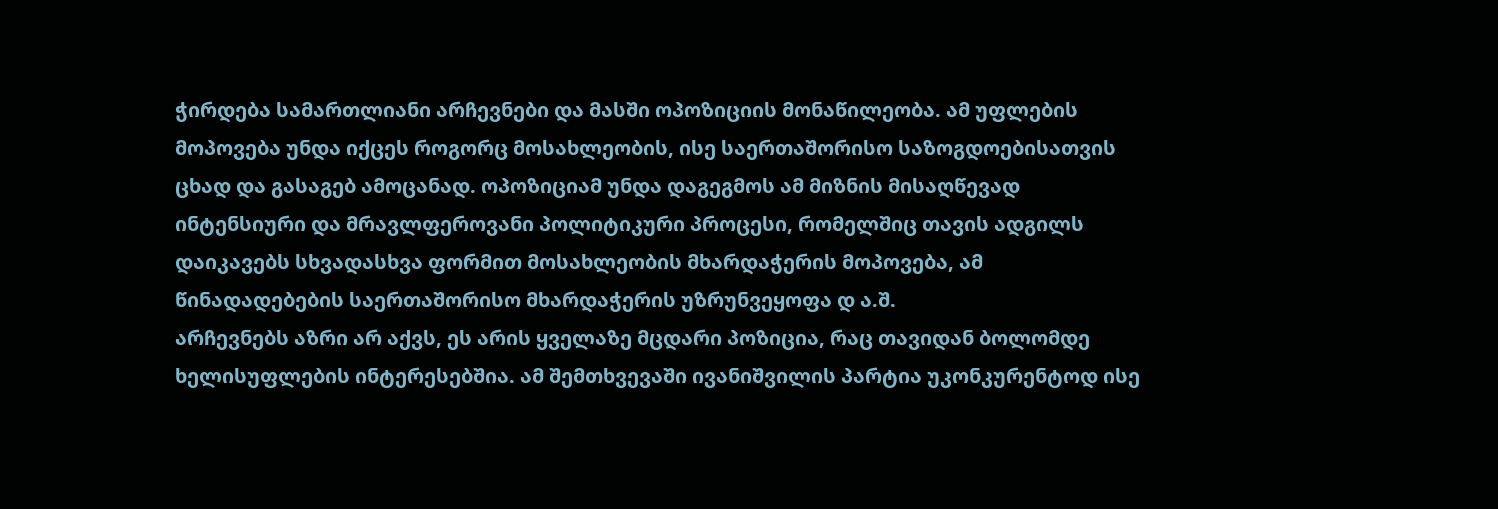ჭირდება სამართლიანი არჩევნები და მასში ოპოზიციის მონაწილეობა. ამ უფლების მოპოვება უნდა იქცეს როგორც მოსახლეობის, ისე საერთაშორისო საზოგდოებისათვის ცხად და გასაგებ ამოცანად. ოპოზიციამ უნდა დაგეგმოს ამ მიზნის მისაღწევად ინტენსიური და მრავლფეროვანი პოლიტიკური პროცესი, რომელშიც თავის ადგილს დაიკავებს სხვადასხვა ფორმით მოსახლეობის მხარდაჭერის მოპოვება, ამ წინადადებების საერთაშორისო მხარდაჭერის უზრუნვეყოფა დ ა.შ.
არჩევნებს აზრი არ აქვს, ეს არის ყველაზე მცდარი პოზიცია, რაც თავიდან ბოლომდე ხელისუფლების ინტერესებშია. ამ შემთხვევაში ივანიშვილის პარტია უკონკურენტოდ ისე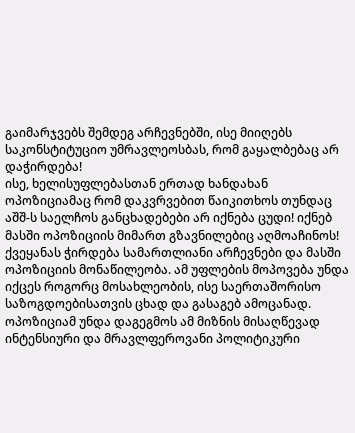გაიმარჯვებს შემდეგ არჩევნებში, ისე მიიღებს საკონსტიტუციო უმრავლეოსბას, რომ გაყალბებაც არ დაჭირდება!
ისე, ხელისუფლებასთან ერთად ხანდახან ოპოზიციამაც რომ დაკვრვებით წაიკითხოს თუნდაც აშშ-ს საელჩოს განცხადებები არ იქნება ცუდი! იქნებ მასში ოპოზიციის მიმართ გზავნილებიც აღმოაჩინოს!
ქვეყანას ჭირდება სამართლიანი არჩევნები და მასში ოპოზიციის მონაწილეობა. ამ უფლების მოპოვება უნდა იქცეს როგორც მოსახლეობის, ისე საერთაშორისო საზოგდოებისათვის ცხად და გასაგებ ამოცანად. ოპოზიციამ უნდა დაგეგმოს ამ მიზნის მისაღწევად ინტენსიური და მრავლფეროვანი პოლიტიკური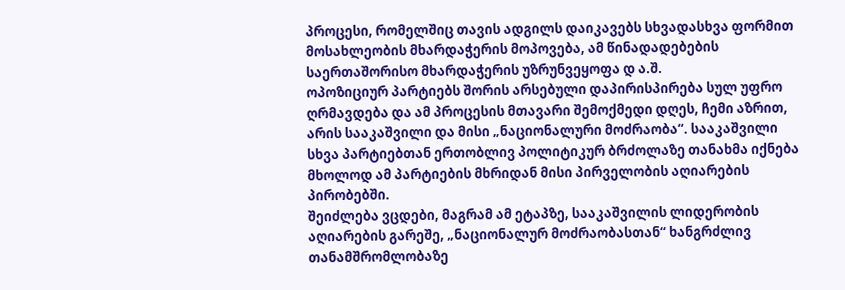პროცესი, რომელშიც თავის ადგილს დაიკავებს სხვადასხვა ფორმით მოსახლეობის მხარდაჭერის მოპოვება, ამ წინადადებების საერთაშორისო მხარდაჭერის უზრუნვეყოფა დ ა.შ.
ოპოზიციურ პარტიებს შორის არსებული დაპირისპირება სულ უფრო ღრმავდება და ამ პროცესის მთავარი შემოქმედი დღეს, ჩემი აზრით, არის სააკაშვილი და მისი „ნაციონალური მოძრაობა“. სააკაშვილი სხვა პარტიებთან ერთობლივ პოლიტიკურ ბრძოლაზე თანახმა იქნება მხოლოდ ამ პარტიების მხრიდან მისი პირველობის აღიარების პირობებში.
შეიძლება ვცდები, მაგრამ ამ ეტაპზე, სააკაშვილის ლიდერობის აღიარების გარეშე, „ნაციონალურ მოძრაობასთან“ ხანგრძლივ თანამშრომლობაზე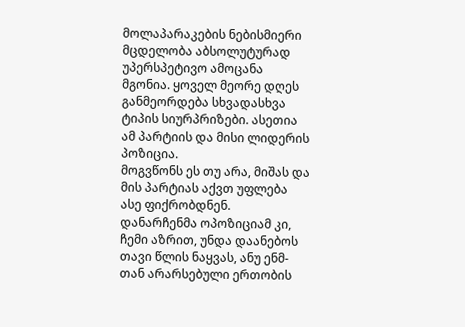მოლაპარაკების ნებისმიერი მცდელობა აბსოლუტურად უპერსპეტივო ამოცანა მგონია. ყოველ მეორე დღეს განმეორდება სხვადასხვა ტიპის სიურპრიზები. ასეთია ამ პარტიის და მისი ლიდერის პოზიცია.
მოგვწონს ეს თუ არა, მიშას და მის პარტიას აქვთ უფლება ასე ფიქრობდნენ. დანარჩენმა ოპოზიციამ კი, ჩემი აზრით, უნდა დაანებოს თავი წლის ნაყვას, ანუ ენმ-თან არარსებული ერთობის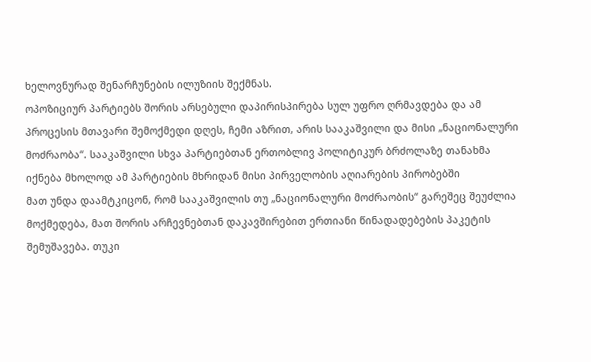ხელოვნურად შენარჩუნების ილუზიის შექმნას.
ოპოზიციურ პარტიებს შორის არსებული დაპირისპირება სულ უფრო ღრმავდება და ამ პროცესის მთავარი შემოქმედი დღეს, ჩემი აზრით, არის სააკაშვილი და მისი „ნაციონალური მოძრაობა“. სააკაშვილი სხვა პარტიებთან ერთობლივ პოლიტიკურ ბრძოლაზე თანახმა იქნება მხოლოდ ამ პარტიების მხრიდან მისი პირველობის აღიარების პირობებში
მათ უნდა დაამტკიცონ, რომ სააკაშვილის თუ „ნაციონალური მოძრაობის“ გარეშეც შეუძლია მოქმედება, მათ შორის არჩევნებთან დაკავშირებით ერთიანი წინადადებების პაკეტის შემუშავება. თუკი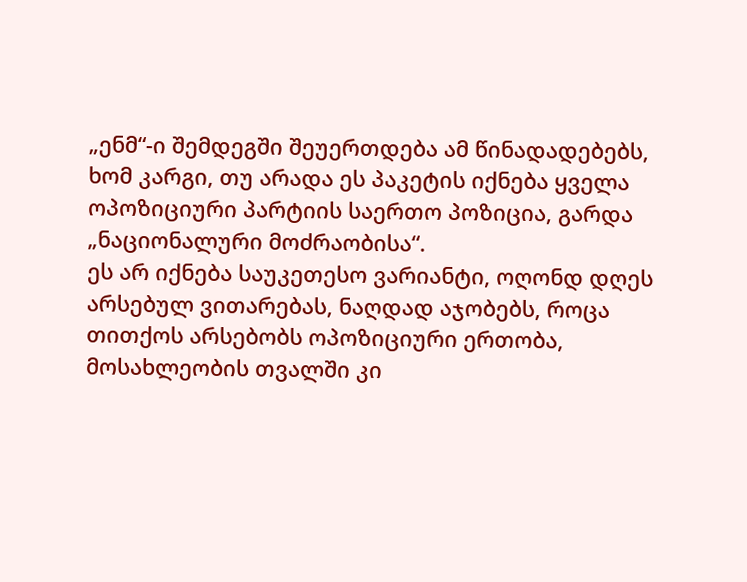„ენმ“-ი შემდეგში შეუერთდება ამ წინადადებებს, ხომ კარგი, თუ არადა ეს პაკეტის იქნება ყველა ოპოზიციური პარტიის საერთო პოზიცია, გარდა „ნაციონალური მოძრაობისა“.
ეს არ იქნება საუკეთესო ვარიანტი, ოღონდ დღეს არსებულ ვითარებას, ნაღდად აჯობებს, როცა თითქოს არსებობს ოპოზიციური ერთობა, მოსახლეობის თვალში კი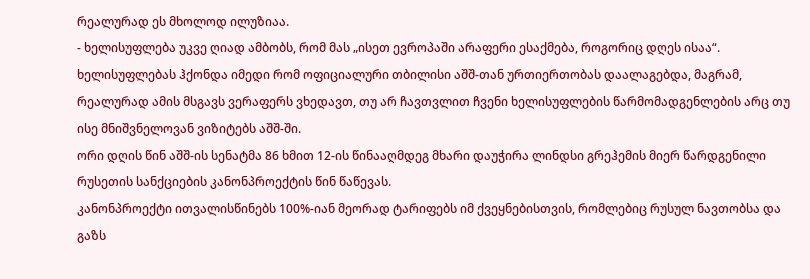რეალურად ეს მხოლოდ ილუზიაა.
- ხელისუფლება უკვე ღიად ამბობს, რომ მას „ისეთ ევროპაში არაფერი ესაქმება, როგორიც დღეს ისაა“.
ხელისუფლებას ჰქონდა იმედი რომ ოფიციალური თბილისი აშშ-თან ურთიერთობას დაალაგებდა, მაგრამ, რეალურად ამის მსგავს ვერაფერს ვხედავთ, თუ არ ჩავთვლით ჩვენი ხელისუფლების წარმომადგენლების არც თუ ისე მნიშვნელოვან ვიზიტებს აშშ-ში.
ორი დღის წინ აშშ-ის სენატმა 86 ხმით 12-ის წინააღმდეგ მხარი დაუჭირა ლინდსი გრეჰემის მიერ წარდგენილი რუსეთის სანქციების კანონპროექტის წინ წაწევას.
კანონპროექტი ითვალისწინებს 100%-იან მეორად ტარიფებს იმ ქვეყნებისთვის, რომლებიც რუსულ ნავთობსა და გაზს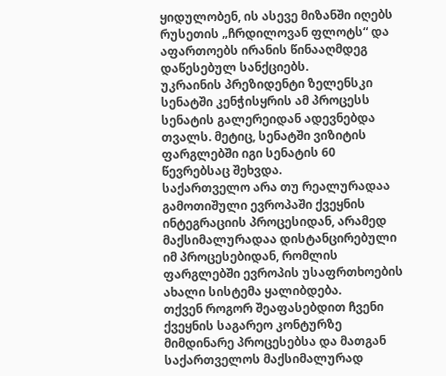ყიდულობენ, ის ასევე მიზანში იღებს რუსეთის „ჩრდილოვან ფლოტს“ და აფართოებს ირანის წინააღმდეგ დაწესებულ სანქციებს.
უკრაინის პრეზიდენტი ზელენსკი სენატში კენჭისყრის ამ პროცესს სენატის გალერეიდან ადევნებდა თვალს. მეტიც, სენატში ვიზიტის ფარგლებში იგი სენატის 60 წევრებსაც შეხვდა.
საქართველო არა თუ რეალურადაა გამოთიშული ევროპაში ქვეყნის ინტეგრაციის პროცესიდან, არამედ მაქსიმალურადაა დისტანცირებული იმ პროცესებიდან, რომლის ფარგლებში ევროპის უსაფრთხოების ახალი სისტემა ყალიბდება.
თქვენ როგორ შეაფასებდით ჩვენი ქვეყნის საგარეო კონტურზე მიმდინარე პროცესებსა და მათგან საქართველოს მაქსიმალურად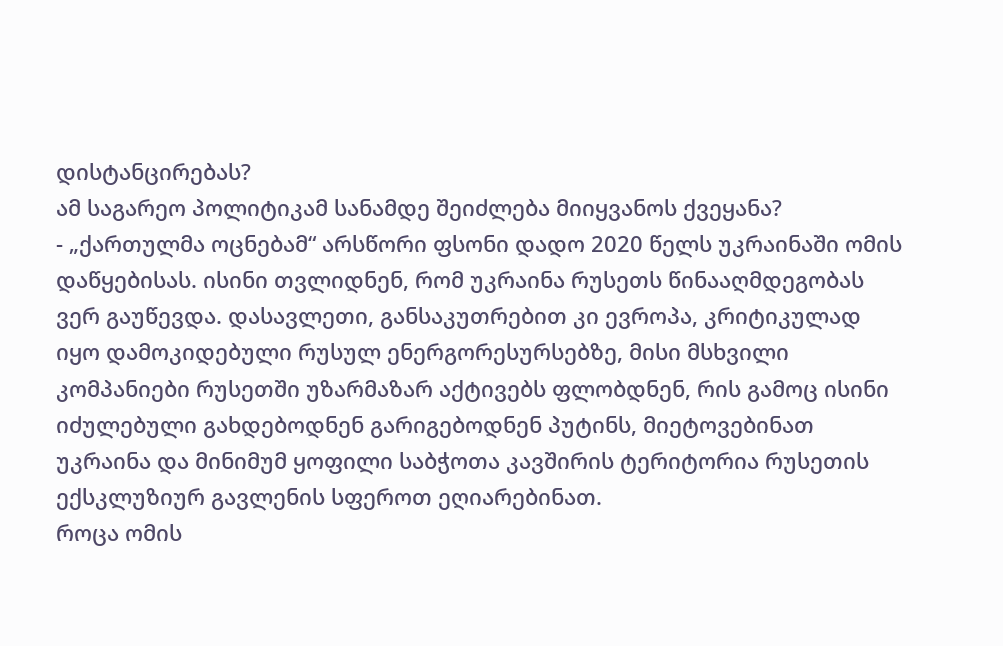დისტანცირებას?
ამ საგარეო პოლიტიკამ სანამდე შეიძლება მიიყვანოს ქვეყანა?
- „ქართულმა ოცნებამ“ არსწორი ფსონი დადო 2020 წელს უკრაინაში ომის დაწყებისას. ისინი თვლიდნენ, რომ უკრაინა რუსეთს წინააღმდეგობას ვერ გაუწევდა. დასავლეთი, განსაკუთრებით კი ევროპა, კრიტიკულად იყო დამოკიდებული რუსულ ენერგორესურსებზე, მისი მსხვილი კომპანიები რუსეთში უზარმაზარ აქტივებს ფლობდნენ, რის გამოც ისინი იძულებული გახდებოდნენ გარიგებოდნენ პუტინს, მიეტოვებინათ უკრაინა და მინიმუმ ყოფილი საბჭოთა კავშირის ტერიტორია რუსეთის ექსკლუზიურ გავლენის სფეროთ ეღიარებინათ.
როცა ომის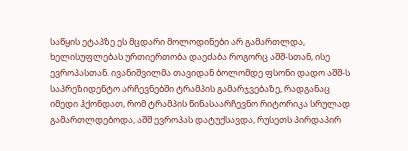საწყის ეტაპზე ეს მცდარი მოლოდინები არ გამართლდა, ხელისუფლებას ურთიერთობა დაეძაბა როგორც აშშ-სთან, ისე ევროპასთან. ივანიშვილმა თავიდან ბოლომდე ფსონი დადო აშშ-ს საპრეზიდენტო არჩევნებში ტრამპის გამარჯვებაზე, რადგანაც იმედი ჰქონდათ, რომ ტრამპის წინასაარჩევნო რიტორიკა სრულად გამართლდებოდა, აშშ ევროპას დატუქსავდა, რუსეთს პირდაპირ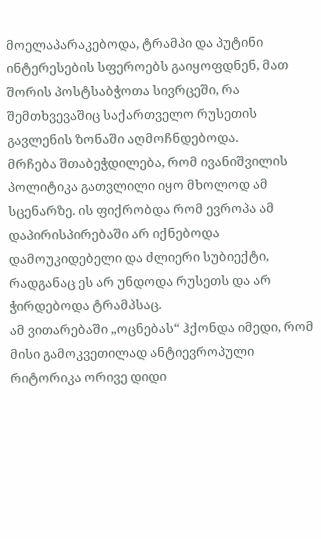მოელაპარაკებოდა, ტრამპი და პუტინი ინტერესების სფეროებს გაიყოფდნენ, მათ შორის პოსტსაბჭოთა სივრცეში, რა შემთხვევაშიც საქართველო რუსეთის გავლენის ზონაში აღმოჩნდებოდა.
მრჩება შთაბეჭდილება, რომ ივანიშვილის პოლიტიკა გათვლილი იყო მხოლოდ ამ სცენარზე. ის ფიქრობდა რომ ევროპა ამ დაპირისპირებაში არ იქნებოდა დამოუკიდებელი და ძლიერი სუბიექტი, რადგანაც ეს არ უნდოდა რუსეთს და არ ჭირდებოდა ტრამპსაც.
ამ ვითარებაში „ოცნებას“ ჰქონდა იმედი, რომ მისი გამოკვეთილად ანტიევროპული რიტორიკა ორივე დიდი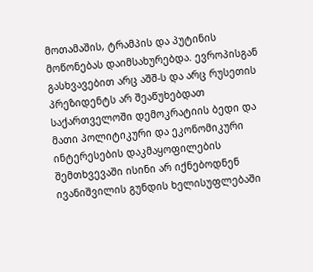მოთამაშის, ტრამპის და პუტინის მოწონებას დაიმსახურებდა. ევროპისგან გასხვავებით არც აშშ-ს და არც რუსეთის პრეზიდენტს არ შეაწუხებდათ საქართველოში დემოკრატიის ბედი და მათი პოლიტიკური და ეკონომიკური ინტერესების დაკმაყოფილების შემთხვევაში ისინი არ იქნებოდნენ ივანიშვილის გუნდის ხელისუფლებაში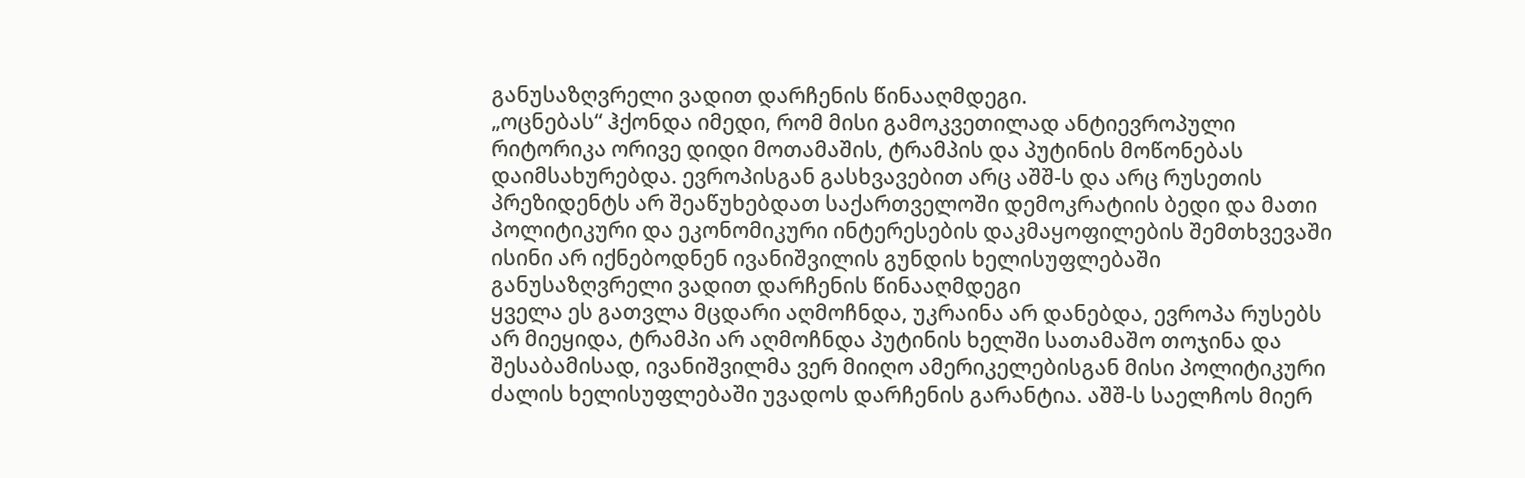განუსაზღვრელი ვადით დარჩენის წინააღმდეგი.
„ოცნებას“ ჰქონდა იმედი, რომ მისი გამოკვეთილად ანტიევროპული რიტორიკა ორივე დიდი მოთამაშის, ტრამპის და პუტინის მოწონებას დაიმსახურებდა. ევროპისგან გასხვავებით არც აშშ-ს და არც რუსეთის პრეზიდენტს არ შეაწუხებდათ საქართველოში დემოკრატიის ბედი და მათი პოლიტიკური და ეკონომიკური ინტერესების დაკმაყოფილების შემთხვევაში ისინი არ იქნებოდნენ ივანიშვილის გუნდის ხელისუფლებაში განუსაზღვრელი ვადით დარჩენის წინააღმდეგი
ყველა ეს გათვლა მცდარი აღმოჩნდა, უკრაინა არ დანებდა, ევროპა რუსებს არ მიეყიდა, ტრამპი არ აღმოჩნდა პუტინის ხელში სათამაშო თოჯინა და შესაბამისად, ივანიშვილმა ვერ მიიღო ამერიკელებისგან მისი პოლიტიკური ძალის ხელისუფლებაში უვადოს დარჩენის გარანტია. აშშ-ს საელჩოს მიერ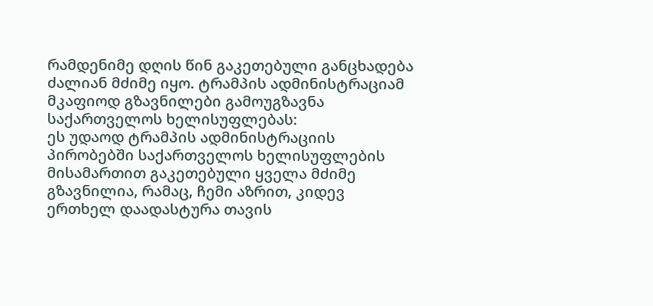რამდენიმე დღის წინ გაკეთებული განცხადება ძალიან მძიმე იყო. ტრამპის ადმინისტრაციამ მკაფიოდ გზავნილები გამოუგზავნა საქართველოს ხელისუფლებას:
ეს უდაოდ ტრამპის ადმინისტრაციის პირობებში საქართველოს ხელისუფლების მისამართით გაკეთებული ყველა მძიმე გზავნილია, რამაც, ჩემი აზრით, კიდევ ერთხელ დაადასტურა თავის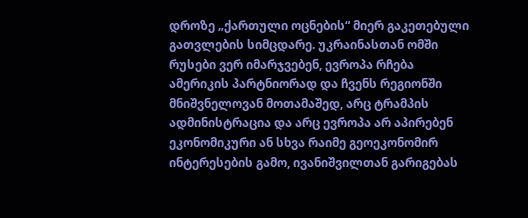დროზე „ქართული ოცნების“ მიერ გაკეთებული გათვლების სიმცდარე. უკრაინასთან ომში რუსები ვერ იმარჯვებენ, ევროპა რჩება ამერიკის პარტნიორად და ჩვენს რეგიონში მნიშვნელოვან მოთამაშედ, არც ტრამპის ადმინისტრაცია და არც ევროპა არ აპირებენ ეკონომიკური ან სხვა რაიმე გეოეკონომირ ინტერესების გამო, ივანიშვილთან გარიგებას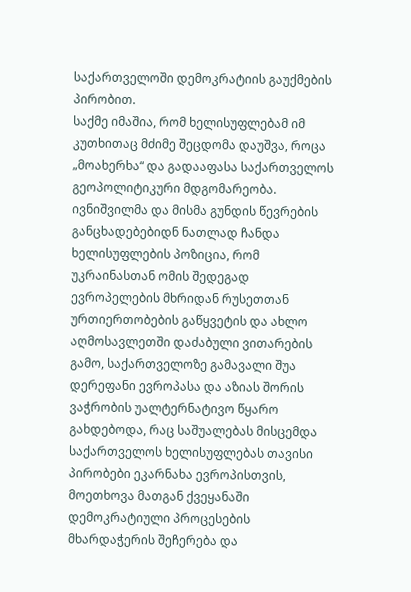საქართველოში დემოკრატიის გაუქმების პირობით.
საქმე იმაშია, რომ ხელისუფლებამ იმ კუთხითაც მძიმე შეცდომა დაუშვა, როცა „მოახერხა“ და გადააფასა საქართველოს გეოპოლიტიკური მდგომარეობა. ივნიშვილმა და მისმა გუნდის წევრების განცხადებებიდნ ნათლად ჩანდა ხელისუფლების პოზიცია, რომ უკრაინასთან ომის შედეგად ევროპელების მხრიდან რუსეთთან ურთიერთობების გაწყვეტის და ახლო აღმოსავლეთში დაძაბული ვითარების გამო, საქართველოზე გამავალი შუა დერეფანი ევროპასა და აზიას შორის ვაჭრობის უალტერნატივო წყარო გახდებოდა, რაც საშუალებას მისცემდა საქართველოს ხელისუფლებას თავისი პირობები ეკარნახა ევროპისთვის, მოეთხოვა მათგან ქვეყანაში დემოკრატიული პროცესების მხარდაჭერის შეჩერება და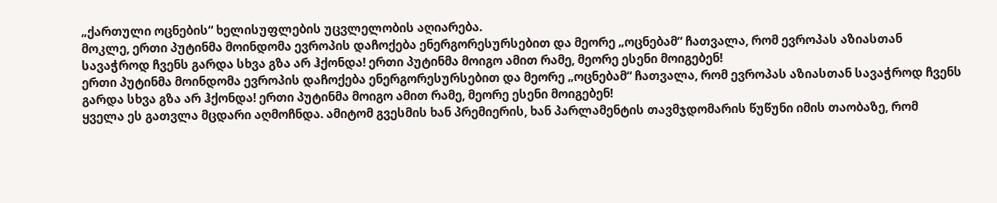„ქართული ოცნების“ ხელისუფლების უცვლელობის აღიარება.
მოკლე, ერთი პუტინმა მოინდომა ევროპის დაჩოქება ენერგორესურსებით და მეორე „ოცნებამ“ ჩათვალა, რომ ევროპას აზიასთან სავაჭროდ ჩვენს გარდა სხვა გზა არ ჰქონდა! ერთი პუტინმა მოიგო ამით რამე, მეორე ესენი მოიგებენ!
ერთი პუტინმა მოინდომა ევროპის დაჩოქება ენერგორესურსებით და მეორე „ოცნებამ“ ჩათვალა, რომ ევროპას აზიასთან სავაჭროდ ჩვენს გარდა სხვა გზა არ ჰქონდა! ერთი პუტინმა მოიგო ამით რამე, მეორე ესენი მოიგებენ!
ყველა ეს გათვლა მცდარი აღმოჩნდა. ამიტომ გვესმის ხან პრემიერის, ხან პარლამენტის თავმჯდომარის წუწუნი იმის თაობაზე, რომ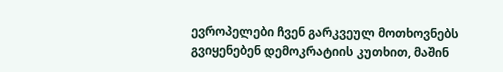ევროპელები ჩვენ გარკვეულ მოთხოვნებს გვიყენებენ დემოკრატიის კუთხით, მაშინ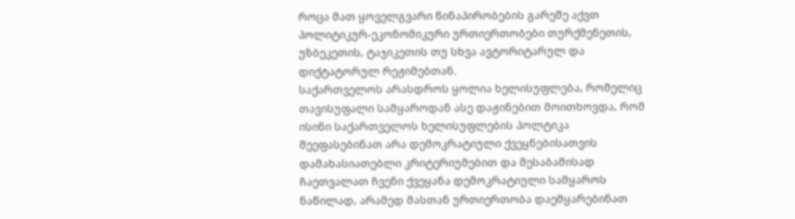როცა მათ ყოველგვარი წინაპირობების გარეშე აქვთ პოლიტიკურ-ეკონომიკური ურთიერთობები თურქმენეთის, უზბეკეთის, ტაჯიკეთის თუ სხვა ავტორიტარულ და დიქტატორულ რეჟიმებთან.
საქართველოს არასდროს ყოლია ხელისუფლება, რომელიც თავისუფალი სამყაროდან ასე დაჟინებით მოითხოვდა, რომ ისინი საქართველოს ხელისუფლების პოლტიკა შეეფასებინათ არა დემოკრატიული ქვეყნებისათვის დამახასიათებლი კრიტერიუმებით და შესაბამისად ჩაეთვალათ ჩვენი ქვეყანა დემოკრატიული სამყაროს ნაწილად, არამედ მასთან ურთიერთობა დაემყარებინათ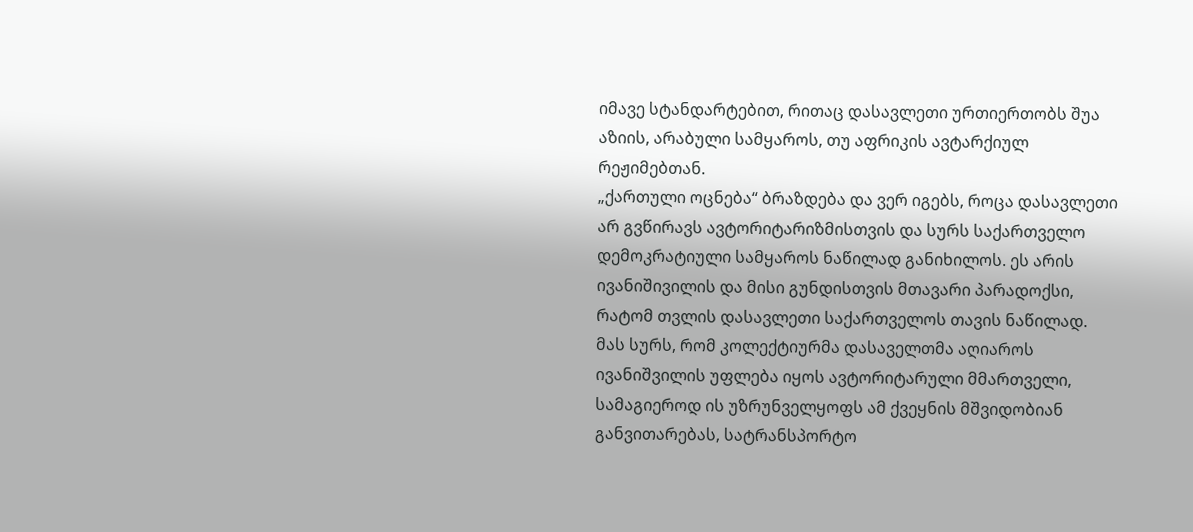იმავე სტანდარტებით, რითაც დასავლეთი ურთიერთობს შუა აზიის, არაბული სამყაროს, თუ აფრიკის ავტარქიულ რეჟიმებთან.
„ქართული ოცნება“ ბრაზდება და ვერ იგებს, როცა დასავლეთი არ გვწირავს ავტორიტარიზმისთვის და სურს საქართველო დემოკრატიული სამყაროს ნაწილად განიხილოს. ეს არის ივანიშივილის და მისი გუნდისთვის მთავარი პარადოქსი, რატომ თვლის დასავლეთი საქართველოს თავის ნაწილად.
მას სურს, რომ კოლექტიურმა დასაველთმა აღიაროს ივანიშვილის უფლება იყოს ავტორიტარული მმართველი, სამაგიეროდ ის უზრუნველყოფს ამ ქვეყნის მშვიდობიან განვითარებას, სატრანსპორტო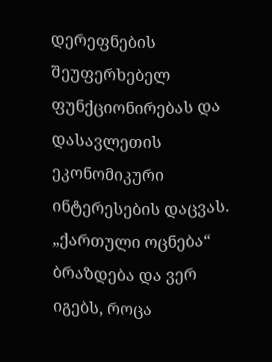დერეფნების შეუფერხებელ ფუნქციონირებას და დასავლეთის ეკონომიკური ინტერესების დაცვას.
„ქართული ოცნება“ ბრაზდება და ვერ იგებს, როცა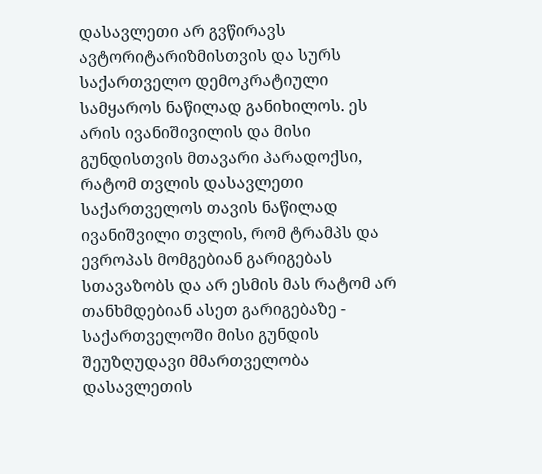დასავლეთი არ გვწირავს ავტორიტარიზმისთვის და სურს საქართველო დემოკრატიული სამყაროს ნაწილად განიხილოს. ეს არის ივანიშივილის და მისი გუნდისთვის მთავარი პარადოქსი, რატომ თვლის დასავლეთი საქართველოს თავის ნაწილად
ივანიშვილი თვლის, რომ ტრამპს და ევროპას მომგებიან გარიგებას სთავაზობს და არ ესმის მას რატომ არ თანხმდებიან ასეთ გარიგებაზე - საქართველოში მისი გუნდის შეუზღუდავი მმართველობა დასავლეთის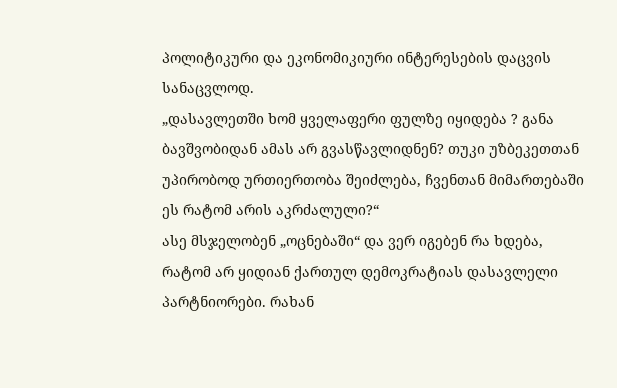პოლიტიკური და ეკონომიკიური ინტერესების დაცვის სანაცვლოდ.
„დასავლეთში ხომ ყველაფერი ფულზე იყიდება ? განა ბავშვობიდან ამას არ გვასწავლიდნენ? თუკი უზბეკეთთან უპირობოდ ურთიერთობა შეიძლება, ჩვენთან მიმართებაში ეს რატომ არის აკრძალული?“
ასე მსჯელობენ „ოცნებაში“ და ვერ იგებენ რა ხდება, რატომ არ ყიდიან ქართულ დემოკრატიას დასავლელი პარტნიორები. რახან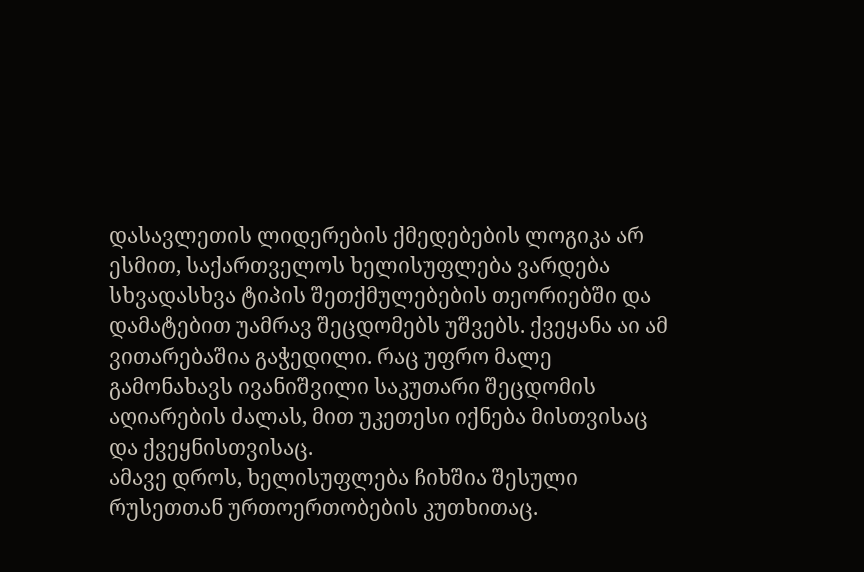დასავლეთის ლიდერების ქმედებების ლოგიკა არ ესმით, საქართველოს ხელისუფლება ვარდება სხვადასხვა ტიპის შეთქმულებების თეორიებში და დამატებით უამრავ შეცდომებს უშვებს. ქვეყანა აი ამ ვითარებაშია გაჭედილი. რაც უფრო მალე გამონახავს ივანიშვილი საკუთარი შეცდომის აღიარების ძალას, მით უკეთესი იქნება მისთვისაც და ქვეყნისთვისაც.
ამავე დროს, ხელისუფლება ჩიხშია შესული რუსეთთან ურთოერთობების კუთხითაც.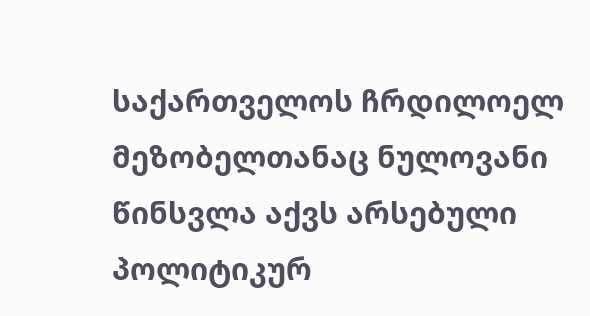საქართველოს ჩრდილოელ მეზობელთანაც ნულოვანი წინსვლა აქვს არსებული პოლიტიკურ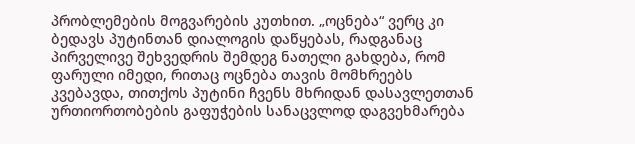პრობლემების მოგვარების კუთხით. „ოცნება“ ვერც კი ბედავს პუტინთან დიალოგის დაწყებას, რადგანაც პირველივე შეხვედრის შემდეგ ნათელი გახდება, რომ ფარული იმედი, რითაც ოცნება თავის მომხრეებს კვებავდა, თითქოს პუტინი ჩვენს მხრიდან დასავლეთთან ურთიორთობების გაფუჭების სანაცვლოდ დაგვეხმარება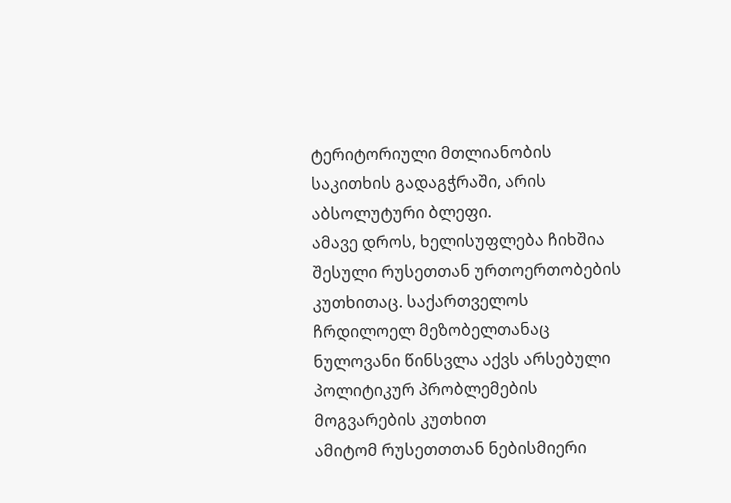ტერიტორიული მთლიანობის საკითხის გადაგჭრაში, არის აბსოლუტური ბლეფი.
ამავე დროს, ხელისუფლება ჩიხშია შესული რუსეთთან ურთოერთობების კუთხითაც. საქართველოს ჩრდილოელ მეზობელთანაც ნულოვანი წინსვლა აქვს არსებული პოლიტიკურ პრობლემების მოგვარების კუთხით
ამიტომ რუსეთთთან ნებისმიერი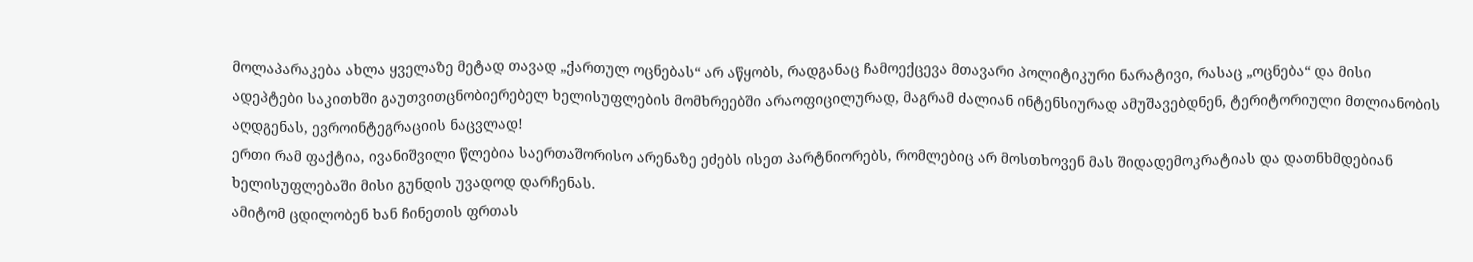მოლაპარაკება ახლა ყველაზე მეტად თავად „ქართულ ოცნებას“ არ აწყობს, რადგანაც ჩამოექცევა მთავარი პოლიტიკური ნარატივი, რასაც „ოცნება“ და მისი ადეპტები საკითხში გაუთვითცნობიერებელ ხელისუფლების მომხრეებში არაოფიცილურად, მაგრამ ძალიან ინტენსიურად ამუშავებდნენ, ტერიტორიული მთლიანობის აღდგენას, ევროინტეგრაციის ნაცვლად!
ერთი რამ ფაქტია, ივანიშვილი წლებია საერთაშორისო არენაზე ეძებს ისეთ პარტნიორებს, რომლებიც არ მოსთხოვენ მას შიდადემოკრატიას და დათნხმდებიან ხელისუფლებაში მისი გუნდის უვადოდ დარჩენას.
ამიტომ ცდილობენ ხან ჩინეთის ფრთას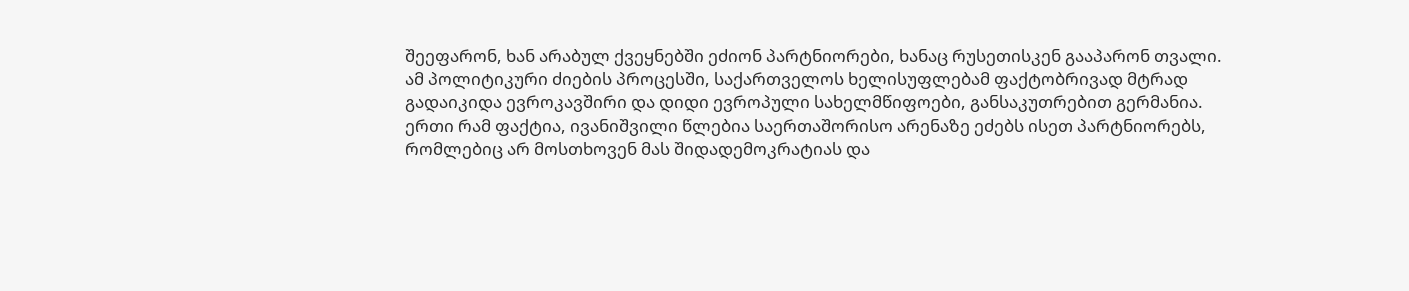შეეფარონ, ხან არაბულ ქვეყნებში ეძიონ პარტნიორები, ხანაც რუსეთისკენ გააპარონ თვალი. ამ პოლიტიკური ძიების პროცესში, საქართველოს ხელისუფლებამ ფაქტობრივად მტრად გადაიკიდა ევროკავშირი და დიდი ევროპული სახელმწიფოები, განსაკუთრებით გერმანია.
ერთი რამ ფაქტია, ივანიშვილი წლებია საერთაშორისო არენაზე ეძებს ისეთ პარტნიორებს, რომლებიც არ მოსთხოვენ მას შიდადემოკრატიას და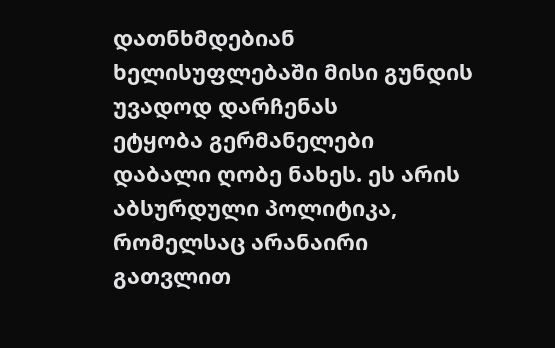დათნხმდებიან ხელისუფლებაში მისი გუნდის უვადოდ დარჩენას
ეტყობა გერმანელები დაბალი ღობე ნახეს. ეს არის აბსურდული პოლიტიკა, რომელსაც არანაირი გათვლით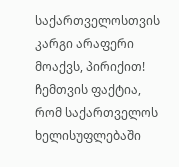საქართველოსთვის კარგი არაფერი მოაქვს, პირიქით! ჩემთვის ფაქტია, რომ საქართველოს ხელისუფლებაში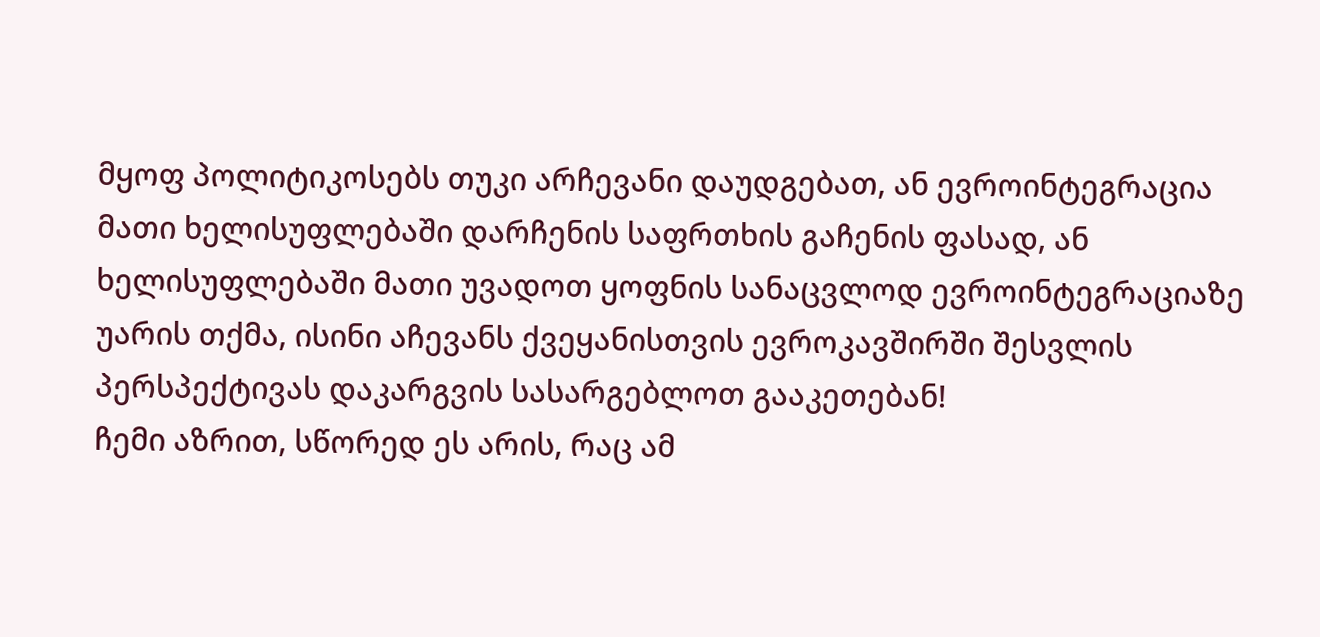მყოფ პოლიტიკოსებს თუკი არჩევანი დაუდგებათ, ან ევროინტეგრაცია მათი ხელისუფლებაში დარჩენის საფრთხის გაჩენის ფასად, ან ხელისუფლებაში მათი უვადოთ ყოფნის სანაცვლოდ ევროინტეგრაციაზე უარის თქმა, ისინი აჩევანს ქვეყანისთვის ევროკავშირში შესვლის პერსპექტივას დაკარგვის სასარგებლოთ გააკეთებან!
ჩემი აზრით, სწორედ ეს არის, რაც ამ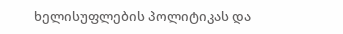ხელისუფლების პოლიტიკას და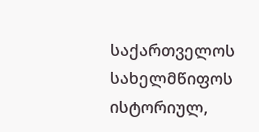საქართველოს სახელმწიფოს ისტორიულ,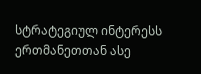სტრატეგიულ ინტერესს ერთმანეთთან ასე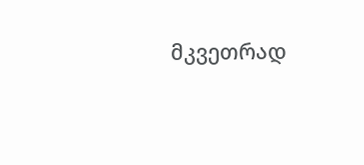მკვეთრად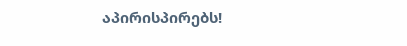აპირისპირებს!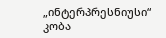„ინტერპრესნიუსი“
კობა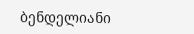ბენდელიანი